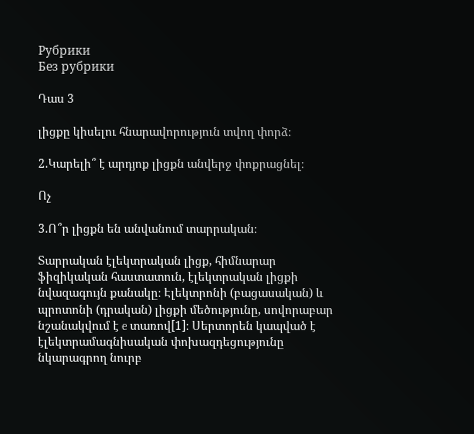Рубрики
Без рубрики

Դաս 3

լիցքը կիսելու հնարավորություն տվող փորձ։

2.Կարելի՞ է արդյոք լիցքն անվերջ փոքրացնել։

Ոչ

3.Ո՞ր լիցքն են անվանում տարրական։

Տարրական էլեկտրական լիցք, հիմնարար ֆիզիկական հաստատուն, էլեկտրական լիցքի նվազագույն քանակը։ Էլեկտրոնի (բացասական) և պրոտոնի (դրական) լիցքի մեծությունը, սովորաբար նշանակվում է e տառով[1]։ Սերտորեն կապված է էլեկտրամագնիսական փոխազդեցությունը նկարագրող նուրբ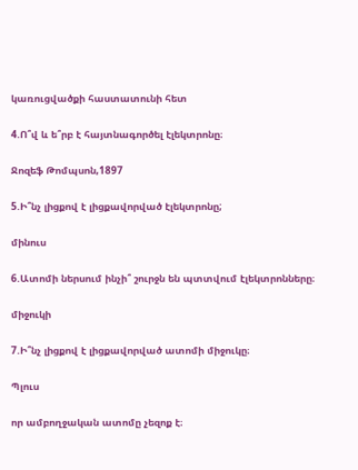կառուցվածքի հաստատունի հետ

4.Ո՞վ և ե՞րբ է հայտնագործել էլեկտրոնը։

Ջոզեֆ Թոմպսոն,1897

5.Ի՞նչ լիցքով է լիցքավորված էլեկտրոնը;

մինուս

6.Ատոմի ներսում ինչի՞ շուրջն են պտտվում էլեկտրոնները։

միջուկի

7.Ի՞նչ լիցքով է լիցքավորված ատոմի միջուկը։

Պլուս

որ ամբողջական ատոմը չեզոք է։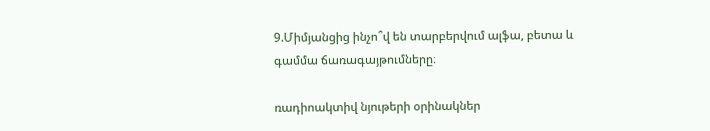9.Միմյանցից ինչո՞վ են տարբերվում ալֆա, բետա և գամմա ճառագայթումները։

ռադիոակտիվ նյութերի օրինակներ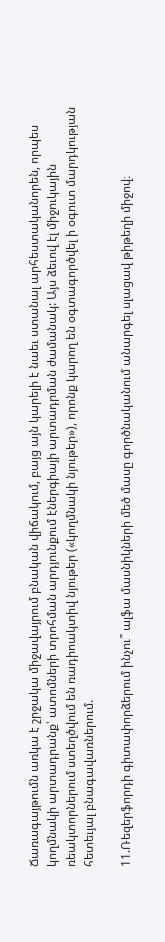Ճառագայթումն առկա է շրջակա միջավայրում բնական վիճակում, բայց այն կարելի է նաեւ ստանալ արհեստականորեն, որպես կողմնակի արտադրանք՝ ատոմների տրոհման արդյունքում էներգիայի արտադրման ժամանակ: Այս ձեւով էլ միջուկային ռեակտորներում ստեղծվում են ռադիոակտիվ նյութեր («կողմնակի նյութեր»), որոնք կարող են օգտագործվել ի օգուտ մարդկության հետեւյալ բնագավառներում.

11.Ռեզերֆորդի գիտափորձերում ինչու՞ ալֆա մասնիկների մեծ մասը գործնականում անարգել սլացավ թիթեղի միջով։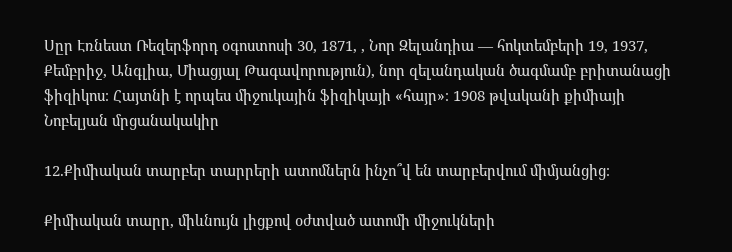Սըր Էռնեստ Ռեզերֆորդ օգոստոսի 30, 1871, , Նոր Զելանդիա — հոկտեմբերի 19, 1937, Քեմբրիջ, Անգլիա, Միացյալ Թագավորություն), նոր զելանդական ծագմամբ բրիտանացի ֆիզիկոս։ Հայտնի է որպես միջուկային ֆիզիկայի «հայր»։ 1908 թվականի քիմիայի Նոբելյան մրցանակակիր

12.Քիմիական տարբեր տարրերի ատոմներն ինչո՞վ են տարբերվում միմյանցից։

Քիմիական տարր, միևնույն լիցքով օժտված ատոմի միջուկների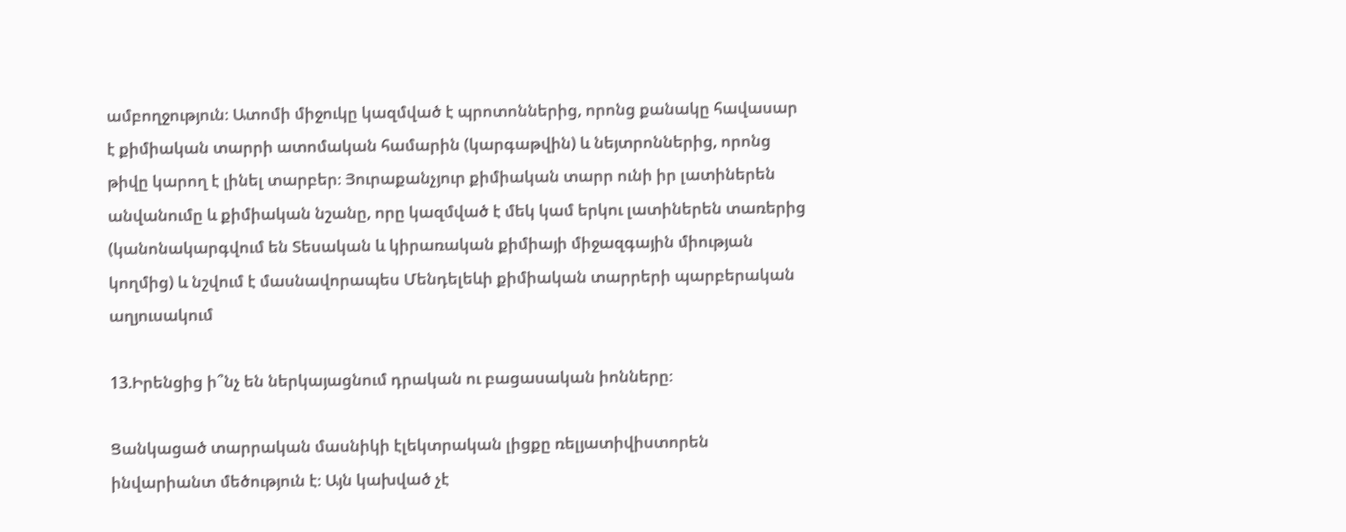ամբողջություն։ Ատոմի միջուկը կազմված է պրոտոններից, որոնց քանակը հավասար է քիմիական տարրի ատոմական համարին (կարգաթվին) և նեյտրոններից, որոնց թիվը կարող է լինել տարբեր։ Յուրաքանչյուր քիմիական տարր ունի իր լատիներեն անվանումը և քիմիական նշանը, որը կազմված է մեկ կամ երկու լատիներեն տառերից (կանոնակարգվում են Տեսական և կիրառական քիմիայի միջազգային միության կողմից) և նշվում է մասնավորապես Մենդելեևի քիմիական տարրերի պարբերական աղյուսակում

13.Իրենցից ի՞նչ են ներկայացնում դրական ու բացասական իոնները։

Ցանկացած տարրական մասնիկի էլեկտրական լիցքը ռելյատիվիստորեն ինվարիանտ մեծություն է։ Այն կախված չէ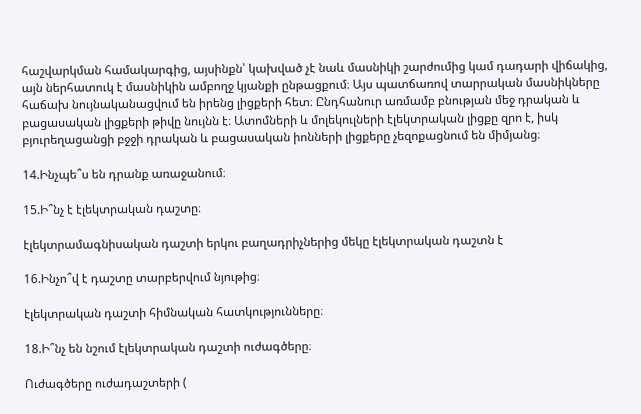հաշվարկման համակարգից, այսինքն՝ կախված չէ նաև մասնիկի շարժումից կամ դադարի վիճակից, այն ներհատուկ է մասնիկին ամբողջ կյանքի ընթացքում։ Այս պատճառով տարրական մասնիկները հաճախ նույնականացվում են իրենց լիցքերի հետ։ Ընդհանուր առմամբ բնության մեջ դրական և բացասական լիցքերի թիվը նույնն է։ Ատոմների և մոլեկուլների էլեկտրական լիցքը զրո է, իսկ բյուրեղացանցի բջջի դրական և բացասական իոնների լիցքերը չեզոքացնում են միմյանց։

14.Ինչպե՞ս են դրանք առաջանում։

15.Ի՞նչ է էլեկտրական դաշտը։

էլեկտրամագնիսական դաշտի երկու բաղադրիչներից մեկը էլեկտրական դաշտն է

16.Ինչո՞վ է դաշտը տարբերվում նյութից։

էլեկտրական դաշտի հիմնական հատկությունները։

18.Ի՞նչ են նշում էլեկտրական դաշտի ուժագծերը։

Ուժագծերը ուժադաշտերի (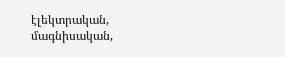էլեկտրական, մագնիսական,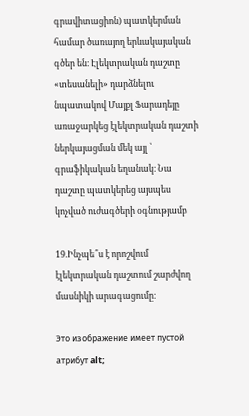գրավիտացիոն) պատկերման համար ծառայող երևակայական գծեր են։ Էլեկտրական դաշտը «տեսանելի» դարձնելու նպատակով Մայքլ Ֆարադեյը առաջարկեց էլեկտրական դաշտի ներկայացման մեկ այլ ՝ գրաֆիկական եղանակ։ Նա դաշտը պատկերեց այսպես կոչված ուժագծերի օգնությամբ

19.Ինչպե՞ս է որոշվում էլեկտրական դաշտում շարժվող մասնիկի արագացումը։

Это изображение имеет пустой атрибут alt;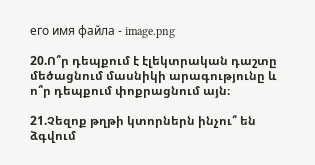его имя файла - image.png

20.Ո՞ր դեպքում է էլեկտրական դաշտը մեծացնում մասնիկի արագությունը և ո՞ր դեպքում փոքրացնում այն։

21.Չեզոք թղթի կտորներն ինչու՞ են ձգվում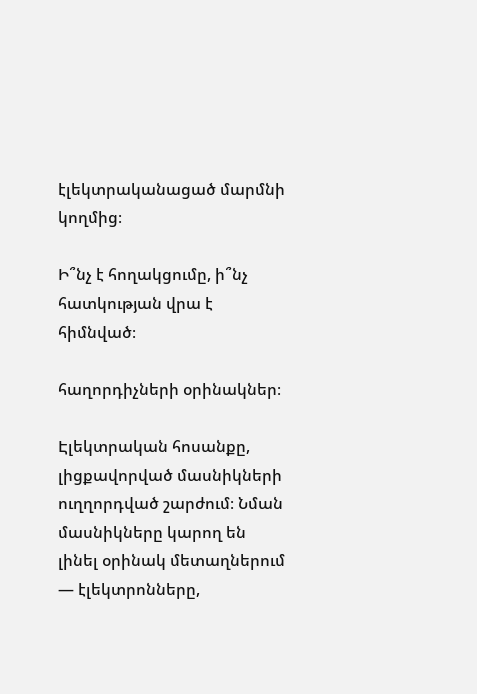էլեկտրականացած մարմնի կողմից։

Ի՞նչ է հողակցումը, ի՞նչ հատկության վրա է հիմնված։

հաղորդիչների օրինակներ։

Էլեկտրական հոսանքը, լիցքավորված մասնիկների ուղղորդված շարժում։ Նման մասնիկները կարող են լինել օրինակ մետաղներում — էլեկտրոնները,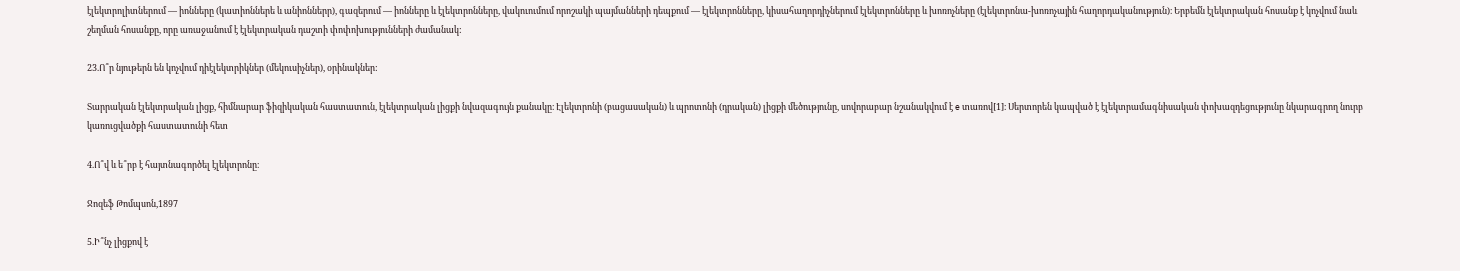էլեկտրոլիտներում — իոնները (կատիոններե և անիոններր), գազերում — իոնները և էլեկտրոնները, վակուումում որոշակի պայմանների դեպքում — էլեկտրոնները, կիսահաղորդիչներում էլեկտրոնները և խոռոչները (էլեկտրոնա-խոռոչային հաղորդականություն)։ Երբեմն էլեկտրական հոսանք է կոչվում նաև շեղման հոսանքը, որը առաջանում է էլեկտրական դաշտի փոփոխությունների ժամանակ:

23.Ո՞ր նյութերն են կոչվում դիէլեկտրիկներ (մեկուսիչներ), օրինակներ:

Տարրական էլեկտրական լիցք, հիմնարար ֆիզիկական հաստատուն, էլեկտրական լիցքի նվազագույն քանակը։ Էլեկտրոնի (բացասական) և պրոտոնի (դրական) լիցքի մեծությունը, սովորաբար նշանակվում է e տառով[1]։ Սերտորեն կապված է էլեկտրամագնիսական փոխազդեցությունը նկարագրող նուրբ կառուցվածքի հաստատունի հետ

4.Ո՞վ և ե՞րբ է հայտնագործել էլեկտրոնը։

Ջոզեֆ Թոմպսոն,1897

5.Ի՞նչ լիցքով է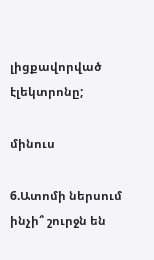լիցքավորված էլեկտրոնը;

մինուս

6.Ատոմի ներսում ինչի՞ շուրջն են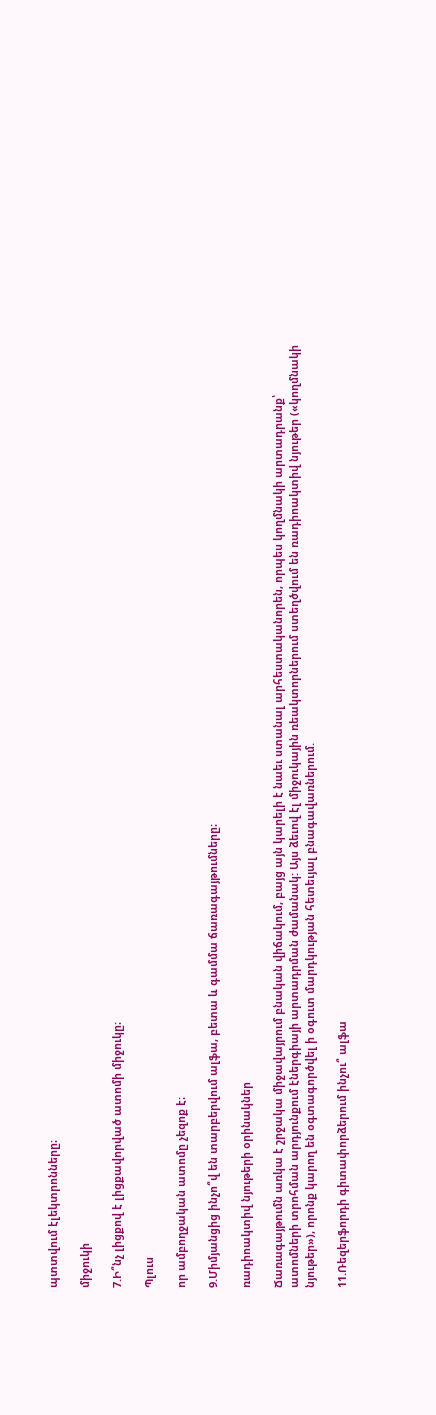պտտվում էլեկտրոնները։

միջուկի

7.Ի՞նչ լիցքով է լիցքավորված ատոմի միջուկը։

Պլուս

որ ամբողջական ատոմը չեզոք է։

9.Միմյանցից ինչո՞վ են տարբերվում ալֆա, բետա և գամմա ճառագայթումները։

ռադիոակտիվ նյութերի օրինակներ

Ճառագայթումն առկա է շրջակա միջավայրում բնական վիճակում, բայց այն կարելի է նաեւ ստանալ արհեստականորեն, որպես կողմնակի արտադրանք՝ ատոմների տրոհման արդյունքում էներգիայի արտադրման ժամանակ: Այս ձեւով էլ միջուկային ռեակտորներում ստեղծվում են ռադիոակտիվ նյութեր («կողմնակի նյութեր»), որոնք կարող են օգտագործվել ի օգուտ մարդկության հետեւյալ բնագավառներում.

11.Ռեզերֆորդի գիտափորձերում ինչու՞ ալֆա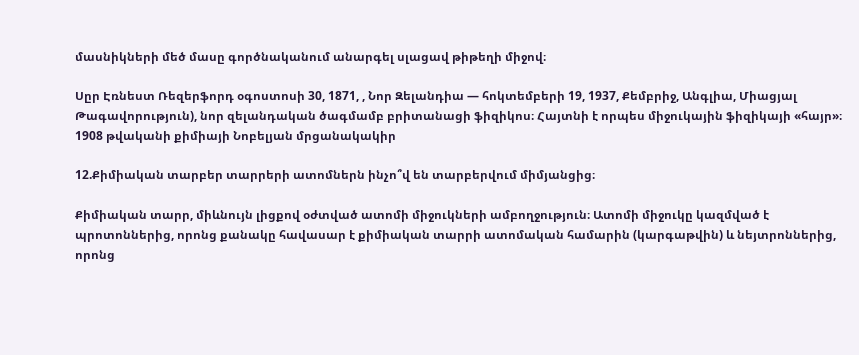մասնիկների մեծ մասը գործնականում անարգել սլացավ թիթեղի միջով։

Սըր Էռնեստ Ռեզերֆորդ օգոստոսի 30, 1871, , Նոր Զելանդիա — հոկտեմբերի 19, 1937, Քեմբրիջ, Անգլիա, Միացյալ Թագավորություն), նոր զելանդական ծագմամբ բրիտանացի ֆիզիկոս։ Հայտնի է որպես միջուկային ֆիզիկայի «հայր»։ 1908 թվականի քիմիայի Նոբելյան մրցանակակիր

12.Քիմիական տարբեր տարրերի ատոմներն ինչո՞վ են տարբերվում միմյանցից։

Քիմիական տարր, միևնույն լիցքով օժտված ատոմի միջուկների ամբողջություն։ Ատոմի միջուկը կազմված է պրոտոններից, որոնց քանակը հավասար է քիմիական տարրի ատոմական համարին (կարգաթվին) և նեյտրոններից, որոնց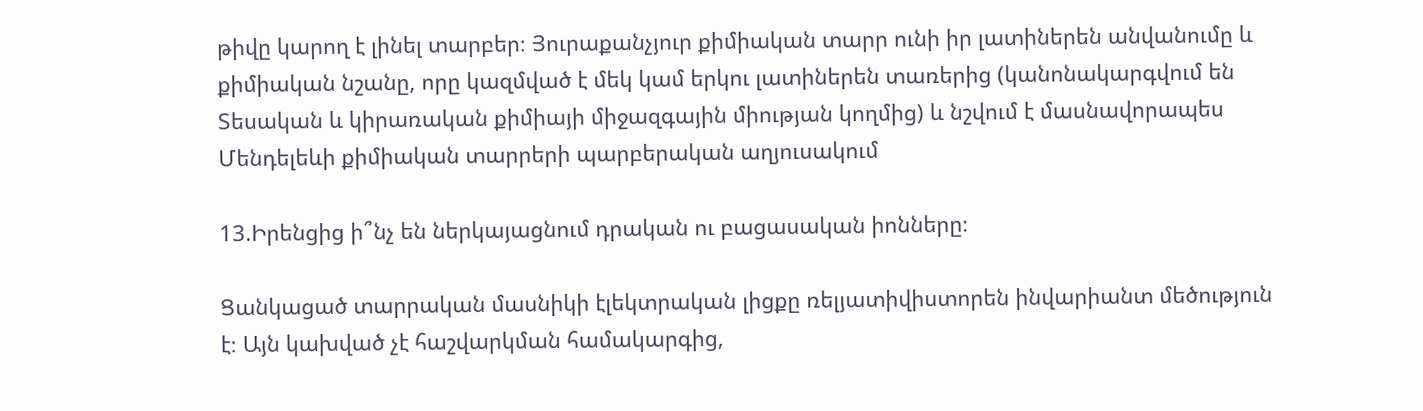թիվը կարող է լինել տարբեր։ Յուրաքանչյուր քիմիական տարր ունի իր լատիներեն անվանումը և քիմիական նշանը, որը կազմված է մեկ կամ երկու լատիներեն տառերից (կանոնակարգվում են Տեսական և կիրառական քիմիայի միջազգային միության կողմից) և նշվում է մասնավորապես Մենդելեևի քիմիական տարրերի պարբերական աղյուսակում

13.Իրենցից ի՞նչ են ներկայացնում դրական ու բացասական իոնները։

Ցանկացած տարրական մասնիկի էլեկտրական լիցքը ռելյատիվիստորեն ինվարիանտ մեծություն է։ Այն կախված չէ հաշվարկման համակարգից,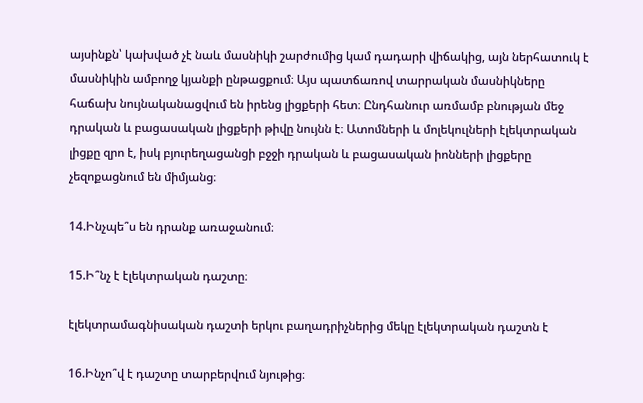այսինքն՝ կախված չէ նաև մասնիկի շարժումից կամ դադարի վիճակից, այն ներհատուկ է մասնիկին ամբողջ կյանքի ընթացքում։ Այս պատճառով տարրական մասնիկները հաճախ նույնականացվում են իրենց լիցքերի հետ։ Ընդհանուր առմամբ բնության մեջ դրական և բացասական լիցքերի թիվը նույնն է։ Ատոմների և մոլեկուլների էլեկտրական լիցքը զրո է, իսկ բյուրեղացանցի բջջի դրական և բացասական իոնների լիցքերը չեզոքացնում են միմյանց։

14.Ինչպե՞ս են դրանք առաջանում։

15.Ի՞նչ է էլեկտրական դաշտը։

էլեկտրամագնիսական դաշտի երկու բաղադրիչներից մեկը էլեկտրական դաշտն է

16.Ինչո՞վ է դաշտը տարբերվում նյութից։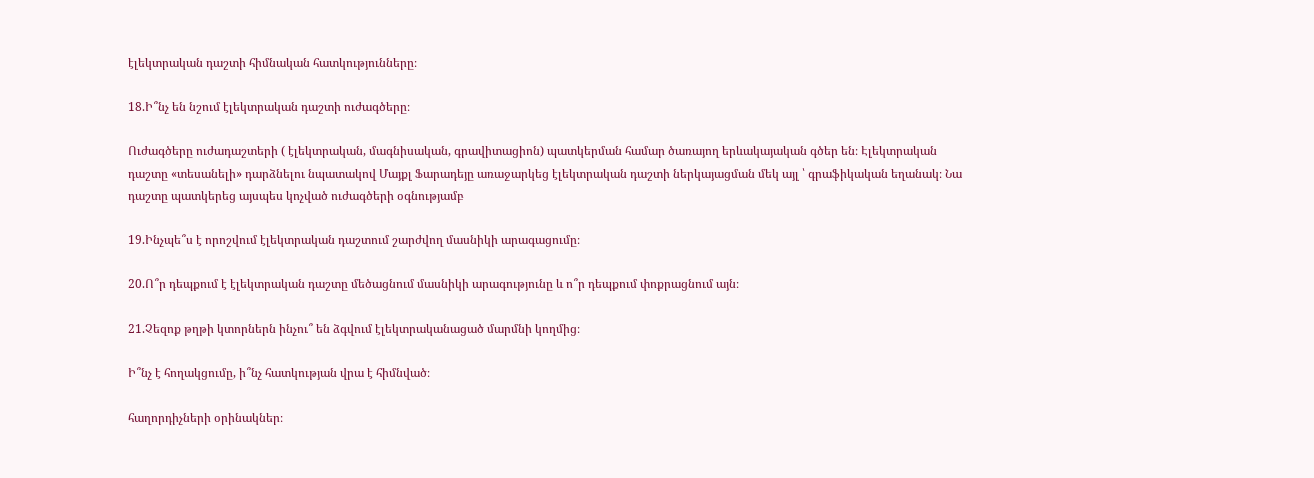էլեկտրական դաշտի հիմնական հատկությունները։

18.Ի՞նչ են նշում էլեկտրական դաշտի ուժագծերը։

Ուժագծերը ուժադաշտերի ( էլեկտրական, մագնիսական, գրավիտացիոն) պատկերման համար ծառայող երևակայական գծեր են։ Էլեկտրական դաշտը «տեսանելի» դարձնելու նպատակով Մայքլ Ֆարադեյը առաջարկեց էլեկտրական դաշտի ներկայացման մեկ այլ ՝ գրաֆիկական եղանակ։ Նա դաշտը պատկերեց այսպես կոչված ուժագծերի օգնությամբ

19.Ինչպե՞ս է որոշվում էլեկտրական դաշտում շարժվող մասնիկի արագացումը։

20.Ո՞ր դեպքում է էլեկտրական դաշտը մեծացնում մասնիկի արագությունը և ո՞ր դեպքում փոքրացնում այն։

21.Չեզոք թղթի կտորներն ինչու՞ են ձգվում էլեկտրականացած մարմնի կողմից։

Ի՞նչ է հողակցումը, ի՞նչ հատկության վրա է հիմնված։

հաղորդիչների օրինակներ։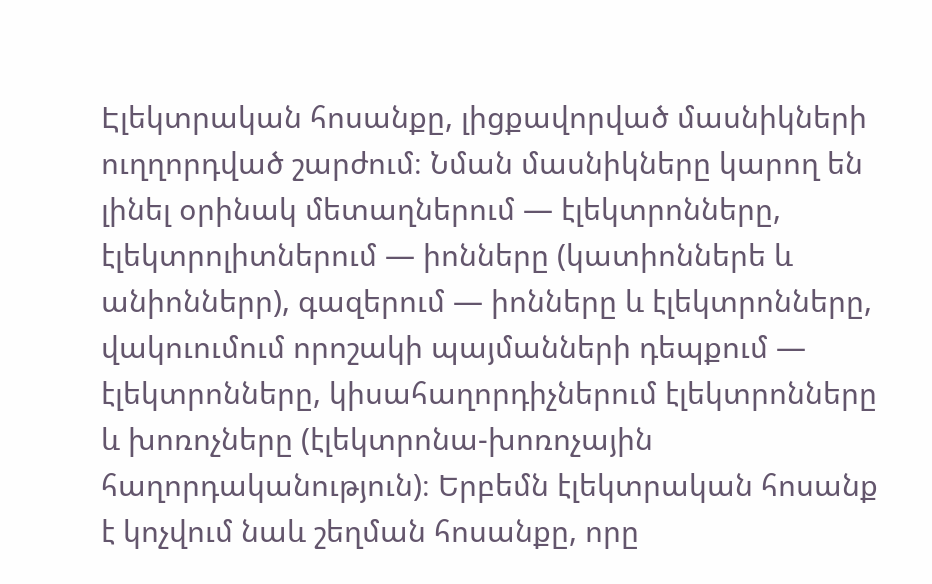Էլեկտրական հոսանքը, լիցքավորված մասնիկների ուղղորդված շարժում։ Նման մասնիկները կարող են լինել օրինակ մետաղներում — էլեկտրոնները, էլեկտրոլիտներում — իոնները (կատիոններե և անիոններր), գազերում — իոնները և էլեկտրոնները, վակուումում որոշակի պայմանների դեպքում — էլեկտրոնները, կիսահաղորդիչներում էլեկտրոնները և խոռոչները (էլեկտրոնա-խոռոչային հաղորդականություն)։ Երբեմն էլեկտրական հոսանք է կոչվում նաև շեղման հոսանքը, որը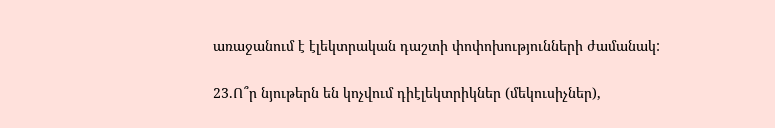առաջանում է էլեկտրական դաշտի փոփոխությունների ժամանակ:

23.Ո՞ր նյութերն են կոչվում դիէլեկտրիկներ (մեկուսիչներ),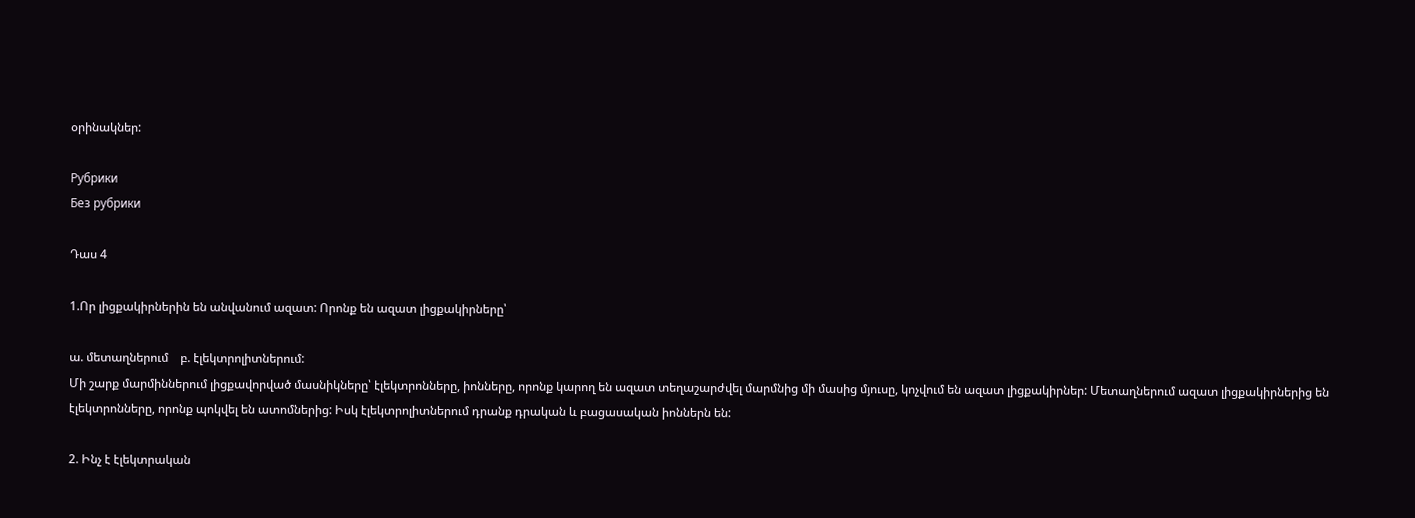օրինակներ:

Рубрики
Без рубрики

Դաս 4

1.Որ լիցքակիրներին են անվանում ազատ: Որոնք են ազատ լիցքակիրները՝

ա. մետաղներում    բ. էլեկտրոլիտներում:
Մի շարք մարմիններում լիցքավորված մասնիկները՝ էլեկտրոնները, իոնները, որոնք կարող են ազատ տեղաշարժվել մարմնից մի մասից մյուսը, կոչվում են ազատ լիցքակիրներ: Մետաղներում ազատ լիցքակիրներից են էլեկտրոնները, որոնք պոկվել են ատոմներից: Իսկ էլեկտրոլիտներում դրանք դրական և բացասական իոններն են:

2. Ինչ է էլեկտրական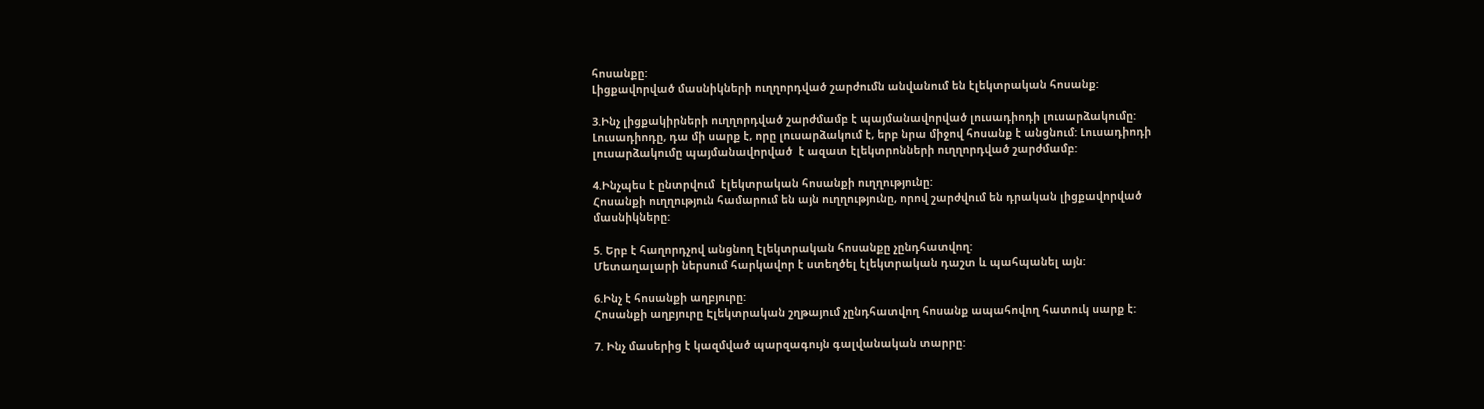հոսանքը:
Լիցքավորված մասնիկների ուղղորդված շարժումն անվանում են էլեկտրական հոսանք:

3.Ինչ լիցքակիրների ուղղորդված շարժմամբ է պայմանավորված լուսադիոդի լուսարձակումը:
Լուսադիոդը, դա մի սարք է, որը լուսարձակում է, երբ նրա միջով հոսանք է անցնում: Լուսադիոդի լուսարձակումը պայմանավորված  է ազատ էլեկտրոնների ուղղորդված շարժմամբ:

4.Ինչպես է ընտրվում  էլեկտրական հոսանքի ուղղությունը:
Հոսանքի ուղղություն համարում են այն ուղղությունը, որով շարժվում են դրական լիցքավորված մասնիկները:

5. Երբ է հաղորդչով անցնող էլեկտրական հոսանքը չընդհատվող:
Մետաղալարի ներսում հարկավոր է ստեղծել էլեկտրական դաշտ և պահպանել այն:

6.Ինչ է հոսանքի աղբյուրը:
Հոսանքի աղբյուրը Էլեկտրական շղթայում չընդհատվող հոսանք ապահովող հատուկ սարք է:

7. Ինչ մասերից է կազմված պարզագույն գալվանական տարրը: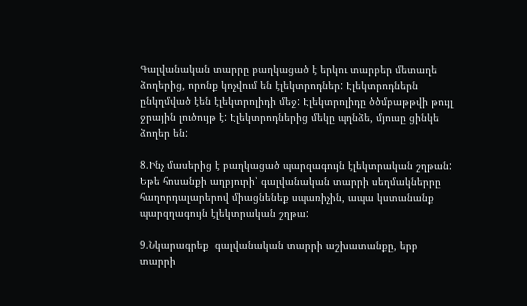Գալվանական տարրը բաղկացած է երկու տարբեր մետաղե ձողերից, որոնք կոչվում են էլեկտրոդներ: Էլեկտրոդներն ընկղմված էեն էլեկտրոլիդի մեջ: Էլեկտրոլիդը ծծմբաթթվի թույլ ջրային լուծույթ է: Էլեկտրոդներից մեկը պղնձե, մյուսը ցինկե ձողեր են:

8.Ինչ մասերից է բաղկացած պարզագույն էլեկտրական շղթան:
Եթե հոսանքի աղբյուրի՝ գալվանական տարրի սեղմակներրը հաղորդալարերով միացնենեք սպառիչին, ապա կստանանք պարզղագույն էլեկտրական շղթա:

9.Նկարագրեք  գալվանական տարրի աշխատանքը, երբ տարրի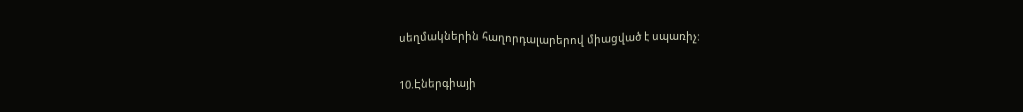սեղմակներին հաղորդալարերով միացված է սպառիչ:

10.Էներգիայի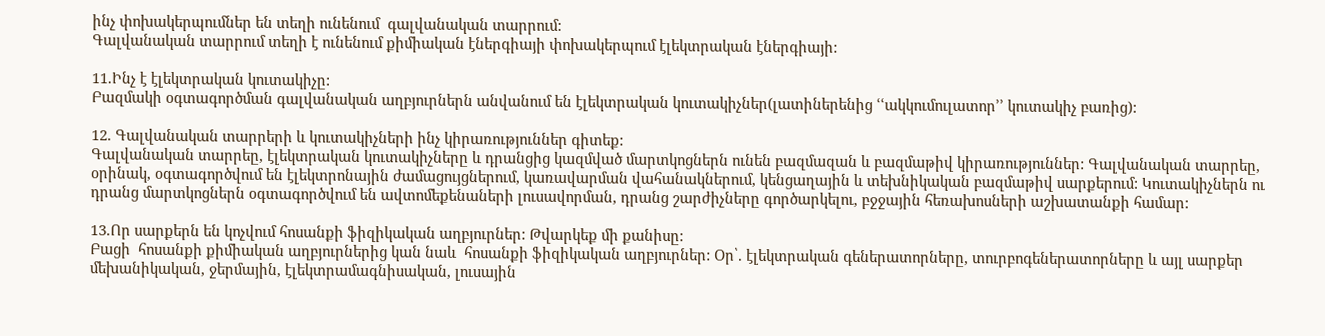ինչ փոխակերպումներ են տեղի ունենում  գալվանական տարրում:
Գալվանական տարրում տեղի է ունենում քիմիական էներգիայի փոխակերպում էլեկտրական էներգիայի:

11.Ինչ է էլեկտրական կուտակիչը:
Բազմակի օգտագործման գալվանական աղբյուրներն անվանում են էլեկտրական կուտակիչներ(լատիներենից ՙՙակկումուլատոր՚՚ կուտակիչ բառից):

12. Գալվանական տարրերի և կուտակիչների ինչ կիրառություններ գիտեք:
Գալվանական տարրեը, էլեկտրական կուտակիչները և դրանցից կազմված մարտկոցներն ունեն բազմազան և բազմաթիվ կիրառություններ: Գալվանական տարրեը, օրինակ, օգտագործվում են էլեկտրոնային ժամացույցներում, կառավարման վահանակներում, կենցաղային և տեխնիկական բազմաթիվ սարքերում: Կուտակիչներն ու դրանց մարտկոցներն օգտագործվում են ավտոմեքենաների լուսավորման, դրանց շարժիչները գործարկելու, բջջային հեռախոսների աշխատանքի համար:

13.Որ սարքերն են կոչվում հոսանքի ֆիզիկական աղբյուրներ: Թվարկեք մի քանիսը:
Բացի  հոսանքի քիմիական աղբյուրներից կան նաև  հոսանքի ֆիզիկական աղբյուրներ: Օր՝. էլեկտրական գեներատորները, տուրբոգեներատորները և այլ սարքեր մեխանիկական, ջերմային, էլեկտրամագնիսական, լուսային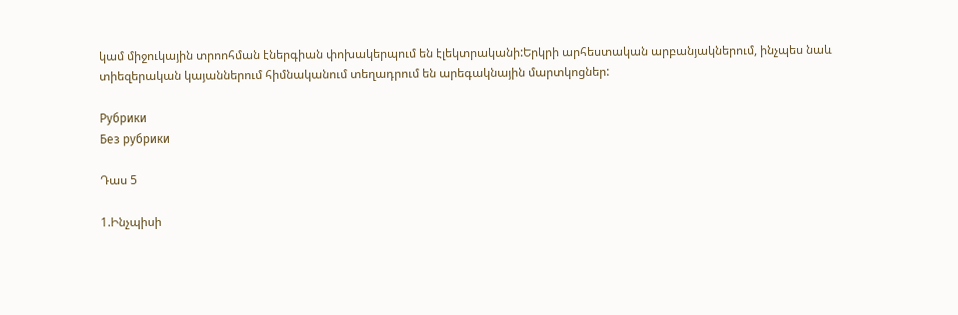կամ միջուկային տրոոհման էներգիան փոխակերպում են էլեկտրականի:Երկրի արհեստական արբանյակներում, ինչպես նաև տիեզերական կայաններում հիմնականում տեղադրում են արեգակնային մարտկոցներ:

Рубрики
Без рубрики

Դաս 5

1.Ինչպիսի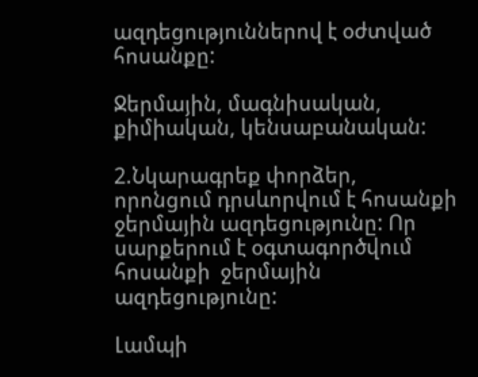ազդեցություններով է օժտված հոսանքը:

Ջերմային, մագնիսական, քիմիական, կենսաբանական:

2.Նկարագրեք փորձեր, որոնցում դրսևորվում է հոսանքի ջերմային ազդեցությունը: Որ սարքերում է օգտագործվում հոսանքի  ջերմային ազդեցությունը:

Լամպի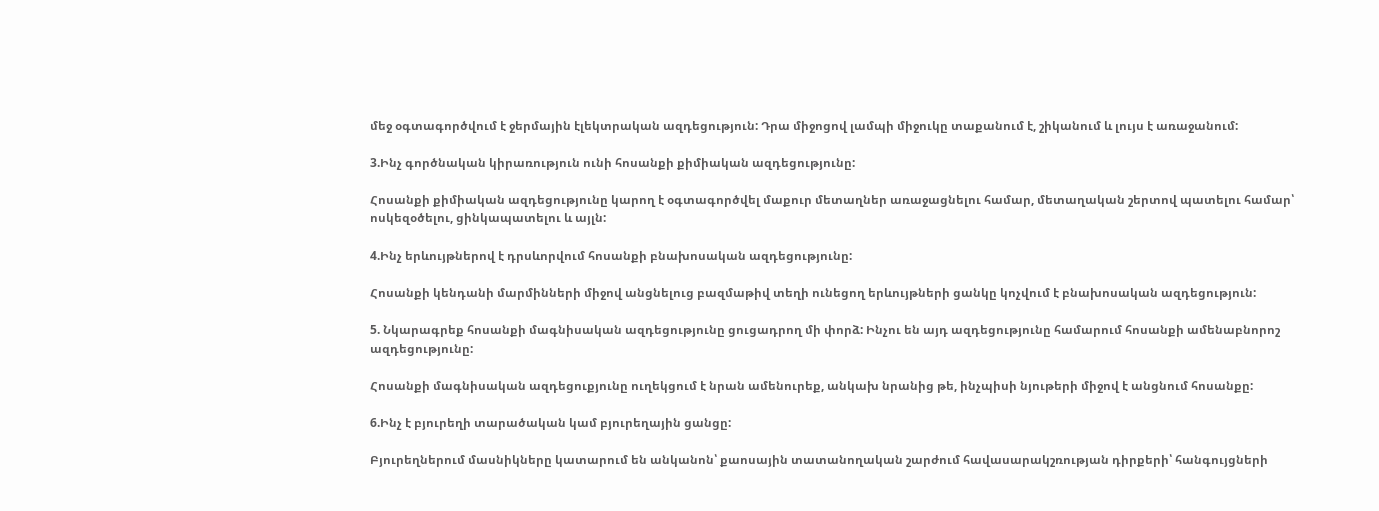մեջ օգտագործվում է ջերմային էլեկտրական ազդեցություն: Դրա միջոցով լամպի միջուկը տաքանում է, շիկանում և լույս է առաջանում:

3.Ինչ գործնական կիրառություն ունի հոսանքի քիմիական ազդեցությունը:

Հոսանքի քիմիական ազդեցությունը կարող է օգտագործվել մաքուր մետաղներ առաջացնելու համար, մետաղական շերտով պատելու համար՝ ոսկեզօծելու, ցինկապատելու և այլն:

4.Ինչ երևույթներով է դրսևորվում հոսանքի բնախոսական ազդեցությունը:

Հոսանքի կենդանի մարմինների միջով անցնելուց բազմաթիվ տեղի ունեցող երևույթների ցանկը կոչվում է բնախոսական ազդեցություն:

5. Նկարագրեք հոսանքի մագնիսական ազդեցությունը ցուցադրող մի փորձ: Ինչու են այդ ազդեցությունը համարում հոսանքի ամենաբնորոշ ազդեցությունը:

Հոսանքի մագնիսական ազդեցուքյունը ուղեկցում է նրան ամենուրեք, անկախ նրանից թե, ինչպիսի նյութերի միջով է անցնում հոսանքը:

6.Ինչ է բյուրեղի տարածական կամ բյուրեղային ցանցը:

Բյուրեղներում մասնիկները կատարում են անկանոն՝ քաոսային տատանողական շարժում հավասարակշռության դիրքերի՝ հանգույցների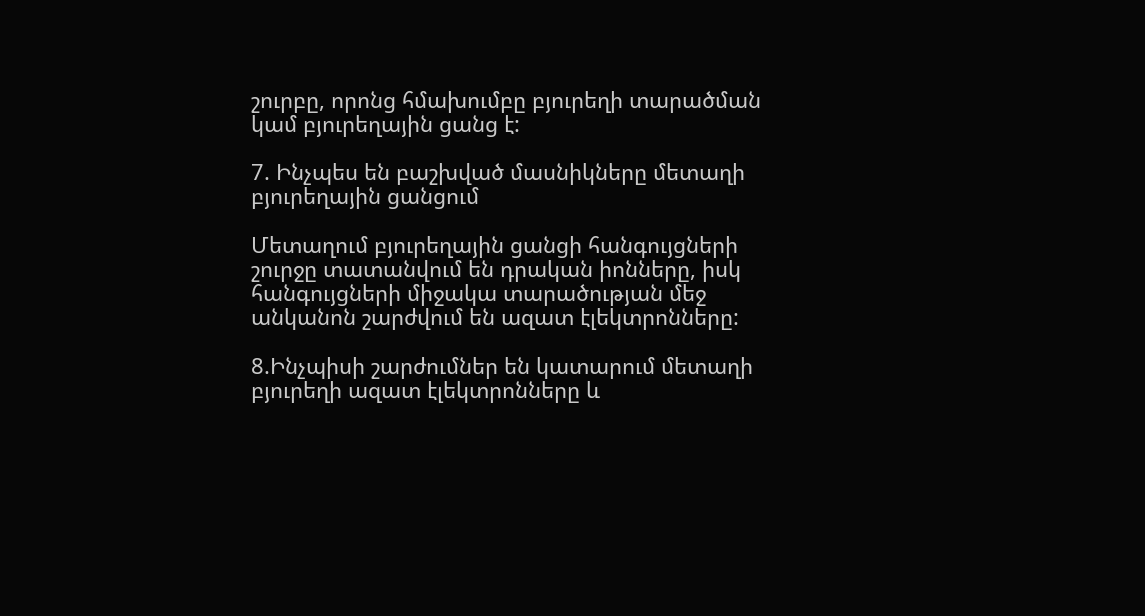շուրբը, որոնց հմախումբը բյուրեղի տարածման կամ բյուրեղային ցանց է:

7. Ինչպես են բաշխված մասնիկները մետաղի բյուրեղային ցանցում

Մետաղում բյուրեղային ցանցի հանգույցների շուրջը տատանվում են դրական իոնները, իսկ հանգույցների միջակա տարածության մեջ անկանոն շարժվում են ազատ էլեկտրոնները:

8.Ինչպիսի շարժումներ են կատարում մետաղի բյուրեղի ազատ էլեկտրոնները և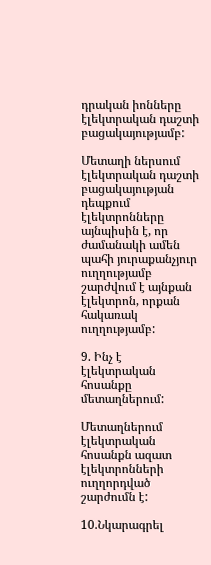դրական իոնները էլեկտրական դաշտի բացակայությամբ:

Մետաղի ներսում էլեկտրական դաշտի բացակայության դեպքում էլեկտրոնները այնպիսին է, որ ժամանակի ամեն պահի յուրաքանչյուր ուղղությամբ շարժվում է այնքան էլեկտրոն, որքան հակառակ ուղղությամբ:

9. Ինչ է  էլեկտրական հոսանքը մետաղներում:

Մետաղներում էլեկտրական հոսանքն ազատ էլեկտրոնների ուղղորդված շարժումն է:

10.Նկարագրել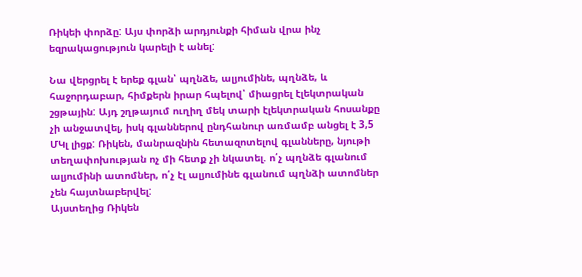Ռիկեի փորձը: Այս փորձի արդյունքի հիման վրա ինչ եզրակացություն կարելի է անել:

Նա վերցրել է երեք գլան՝ պղնձե, ալյումինե, պղնձե, և հաջորդաբար, հիմքերն իրար հպելով՝ միացրել էլեկտրական շցթային: Այդ շղթայում ուղիղ մեկ տարի էլեկտրական հոսանքը չի անջատվել, իսկ գլաններով ընդհանուր առմամբ անցել է 3,5 ՄԿլ լիցք: Ռիկեն, մանրազնին հետազոտելով գլանները, նյութի տեղափոխության ոչ մի հետք չի նկատել. ո՛չ պղնձե գլանում ալյումինի ատոմներ, ո՛չ էլ ալյումինե գլանում պղնձի ատոմներ չեն հայտնաբերվել:
Այստեղից Ռիկեն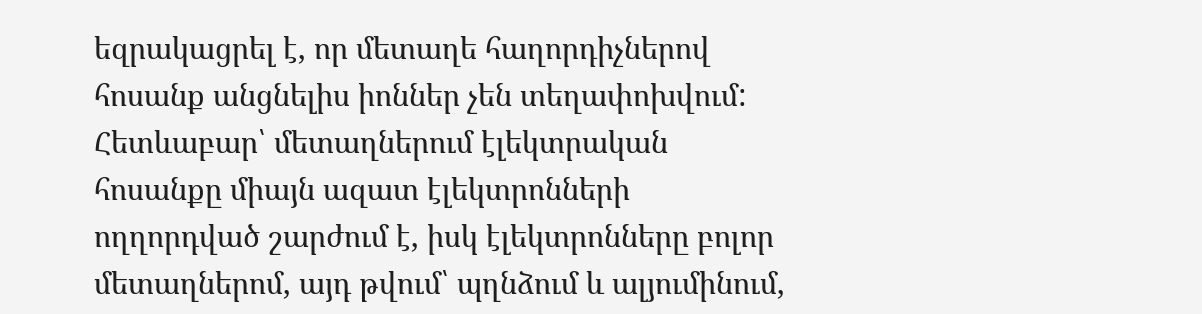եզրակացրել է, որ մետաղե հաղորդիչներով հոսանք անցնելիս իոններ չեն տեղափոխվում: Հետևաբար՝ մետաղներում էլեկտրական հոսանքը միայն ազատ էլեկտրոնների ողղորդված շարժում է, իսկ էլեկտրոնները բոլոր մետաղներոմ, այդ թվում՝ պղնձում և ալյումինում,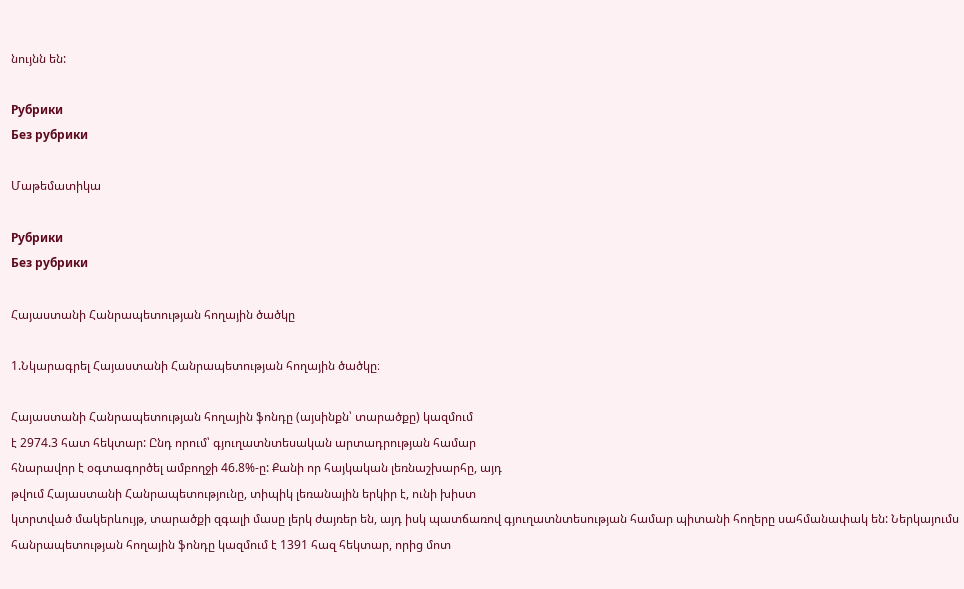նույնն են:

Рубрики
Без рубрики

Մաթեմատիկա

Рубрики
Без рубрики

Հայաստանի Հանրապետության հողային ծածկը

1.Նկարագրել Հայաստանի Հանրապետության հողային ծածկը։

Հայաստանի Հանրապետության հողային ֆոնդը (այսինքն՝ տարածքը) կազմում
է 2974.3 հատ հեկտար: Ընդ որում՝ գյուղատնտեսական արտադրության համար
հնարավոր է օգտագործել ամբողջի 46.8%-ը: Քանի որ հայկական լեռնաշխարհը, այդ
թվում Հայաստանի Հանրապետությունը, տիպիկ լեռանային երկիր է, ունի խիստ
կտրտված մակերևույթ, տարածքի զգալի մասը լերկ ժայռեր են, այդ իսկ պատճառով գյուղատնտեսության համար պիտանի հողերը սահմանափակ են: Ներկայումս
հանրապետության հողային ֆոնդը կազմում է 1391 հազ հեկտար, որից մոտ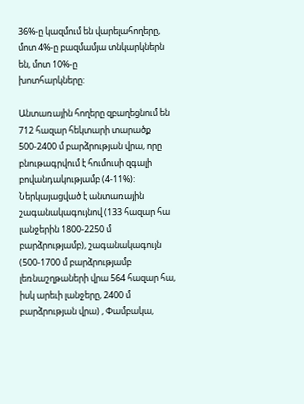36%-ը կազմում են վարելահողերը, մոտ 4%-ը բազմամյա տնկարկներն են, մոտ 10%-ը
խոտհարկները:

Անտառային հողերը զբաղեցնում են 712 հազար հեկտարի տարածք 500-2400 մ բարձրության վրա, որը բնութագրվում է հումուսի զգալի բովանդակությամբ (4-11%): Ներկայացված է անտառային շագանակագույնով (133 հազար հա լանջերին 1800-2250 մ բարձրությամբ), շագանակագույն (500-1700 մ բարձրությամբ լեռնաշղթաների վրա 564 հազար հա, իսկ արեւի լանջերը, 2400 մ բարձրության վրա) , Փամբակա,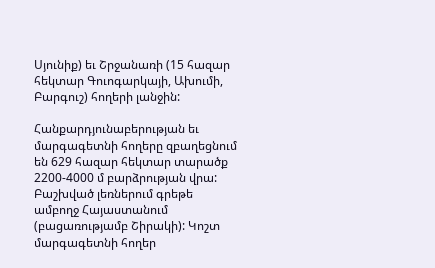Սյունիք) եւ Շրջանառի (15 հազար հեկտար Գուոգարկայի, Ախումի, Բարգուշ) հողերի լանջին:

Հանքարդյունաբերության եւ մարգագետնի հողերը զբաղեցնում են 629 հազար հեկտար տարածք 2200-4000 մ բարձրության վրա: Բաշխված լեռներում գրեթե ամբողջ Հայաստանում (բացառությամբ Շիրակի): Կոշտ մարգագետնի հողեր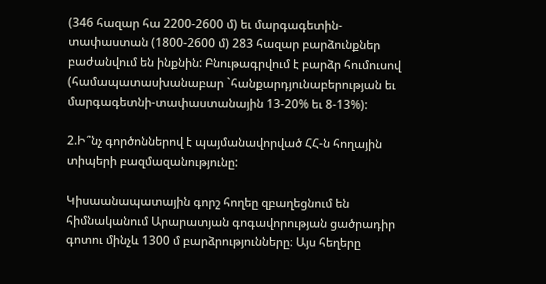(346 հազար հա 2200-2600 մ) եւ մարգագետին-տափաստան (1800-2600 մ) 283 հազար բարձունքներ բաժանվում են ինքնին: Բնութագրվում է բարձր հումուսով (համապատասխանաբար `հանքարդյունաբերության եւ մարգագետնի-տափաստանային 13-20% եւ 8-13%):

2.Ի՞նչ գործոններով է պայմանավորված ՀՀ-ն հողային տիպերի բազմազանությունը:

Կիսաանապատային գորշ հողեը զբաղեցնում են հիմնականում Արարատյան գոգավորության ցածրադիր գոտու մինչև 1300 մ բարձրությունները։ Այս հեղերը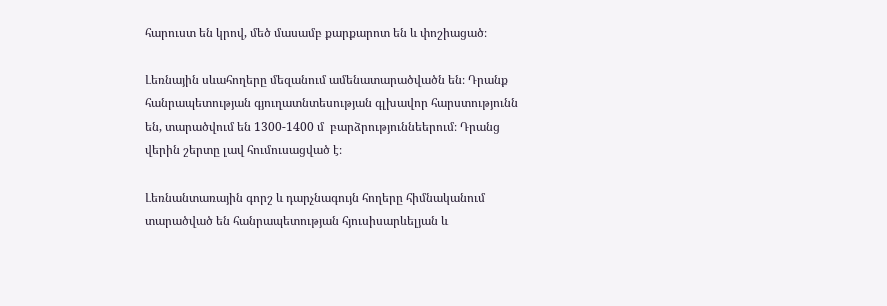հարուստ են կրով, մեծ մասամբ քարքարոտ են և փոշիացած։

Լեռնային սևահողերը մեզանում ամենատարածվածն են։ Դրանք հանրապետության գյուղատնտեսության գլխավոր հարստությունն են, տարածվում են 1300-1400 մ  բարձրություննեերում։ Դրանց վերին շերտը լավ հումուսացված է։

Լեռնանտառային գորշ և դարչնագույն հողերը հիմնականում տարածված են հանրապետության հյուսիսարևելյան և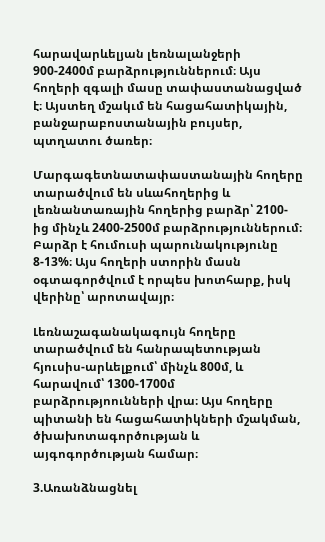հարավարևելյան լեռնալանջերի 900-2400մ բարձրություններում։ Այս հողերի զգալի մասը տափաստանացված է։ Այստեղ մշակւմ են հացահատիկային, բանջարաբոստանային բույսեր, պտղատու ծառեր։

Մարգագետնատափաստանային հողերը տարածվում են սևահողերից և լեռնանտառային հողերից բարձր՝ 2100-ից մինչև 2400-2500մ բարձրություններում։ Բարձր է հումուսի պարունակությունը 8-13%։ Այս հողերի ստորին մասն օգտագործվում է որպես խոտհարք, իսկ վերինը՝ արոտավայր։

Լեռնաշագանակագույն հողերը տարածվում են հանրապետության հյուսիս-արևելքում՝ մինչև 800մ, և հարավում՝ 1300-1700մ բարձրությոունների վրա։ Այս հողերը պիտանի են հացահատիկների մշակման, ծխախոտագործության և այգոգործության համար։

3.Առանձնացնել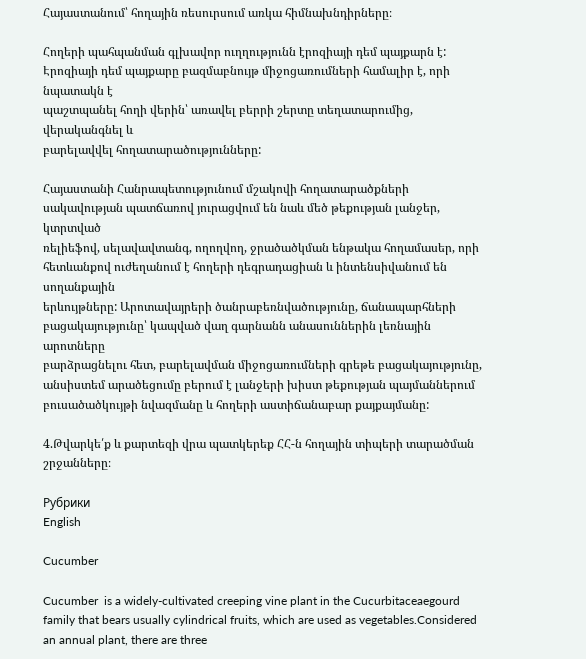Հայաստանում՝ հողային ռեսուրսում առկա հիմնախնդիրները։

Հողերի պահպանման գլխավոր ուղղությունն էրոզիայի դեմ պայքարն է:
Էրոզիայի դեմ պայքարը բազմաբնույթ միջոցառումների համալիր է, որի նպատակն է
պաշտպանել հողի վերին՝ առավել բերրի շերտը տեղատարումից, վերականգնել և
բարելավվել հողատարածությունները:

Հայաստանի Հանրապետությունում մշակովի հողատարածքների
սակավության պատճառով յուրացվում են նաև մեծ թեքության լանջեր, կտրտված
ռելիեֆով, սելավավտանգ, ողողվող, ջրածածկման ենթակա հողամասեր, որի
հետևանքով ուժեղանում է հողերի դեգրադացիան և ինտենսիվանում են սողանքային
երևույթները: Արոտավայրերի ծանրաբեռնվածությունը, ճանապարհների
բացակայությունը՝ կապված վաղ գարնանն անասուններին լեռնային արոտները
բարձրացնելու հետ, բարելավման միջոցառումների գրեթե բացակայությունը,
անսիստեմ արածեցումը բերում է լանջերի խիստ թեքության պայմաններում
բուսածածկույթի նվազմանը և հողերի աստիճանաբար քայքայմանը:

4.Թվարկե՛ք և քարտեզի վրա պատկերեք ՀՀ-ն հողային տիպերի տարածման շրջանները։

Рубрики
English

Cucumber

Cucumber  is a widely-cultivated creeping vine plant in the Cucurbitaceaegourd family that bears usually cylindrical fruits, which are used as vegetables.Considered an annual plant, there are three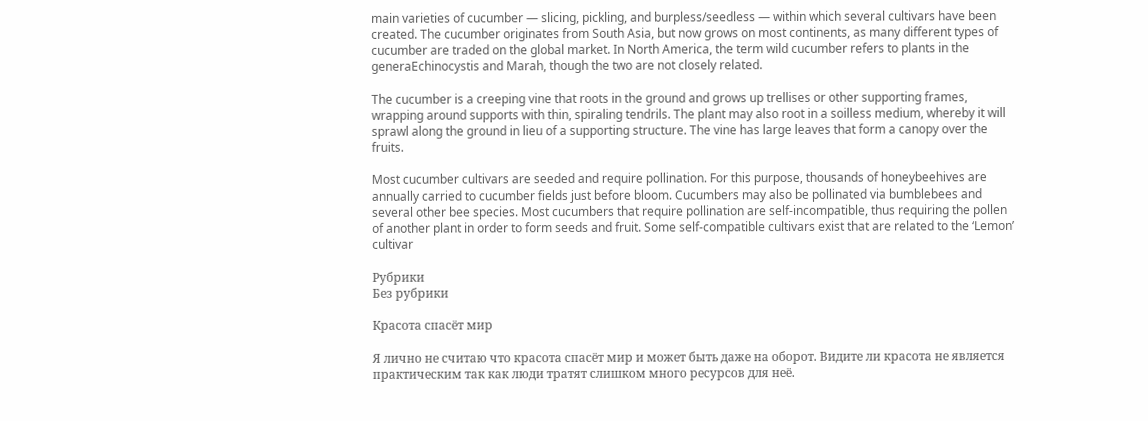main varieties of cucumber — slicing, pickling, and burpless/seedless — within which several cultivars have been created. The cucumber originates from South Asia, but now grows on most continents, as many different types of cucumber are traded on the global market. In North America, the term wild cucumber refers to plants in the generaEchinocystis and Marah, though the two are not closely related.

The cucumber is a creeping vine that roots in the ground and grows up trellises or other supporting frames, wrapping around supports with thin, spiraling tendrils. The plant may also root in a soilless medium, whereby it will sprawl along the ground in lieu of a supporting structure. The vine has large leaves that form a canopy over the fruits.

Most cucumber cultivars are seeded and require pollination. For this purpose, thousands of honeybeehives are annually carried to cucumber fields just before bloom. Cucumbers may also be pollinated via bumblebees and several other bee species. Most cucumbers that require pollination are self-incompatible, thus requiring the pollen of another plant in order to form seeds and fruit. Some self-compatible cultivars exist that are related to the ‘Lemon’ cultivar

Рубрики
Без рубрики

Красота спасёт мир

Я лично не считаю что красота спасёт мир и может быть даже на оборот. Видите ли красота не является практическим так как люди тратят слишком много ресурсов для неё.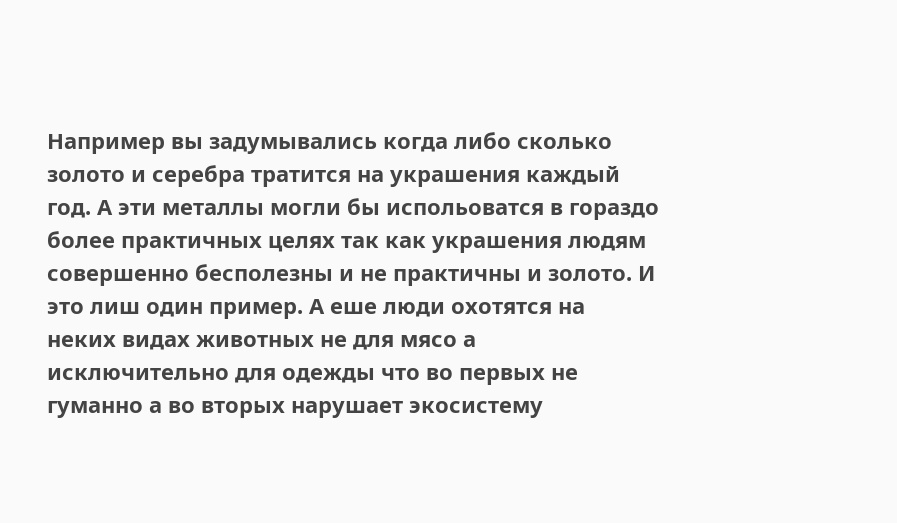Например вы задумывались когда либо сколько золото и серебра тратится на украшения каждый год. А эти металлы могли бы испольоватся в гораздо более практичных целях так как украшения людям совершенно бесполезны и не практичны и золото. И это лиш один пример. А еше люди охотятся на неких видах животных не для мясо а исключительно для одежды что во первых не гуманно а во вторых нарушает экосистему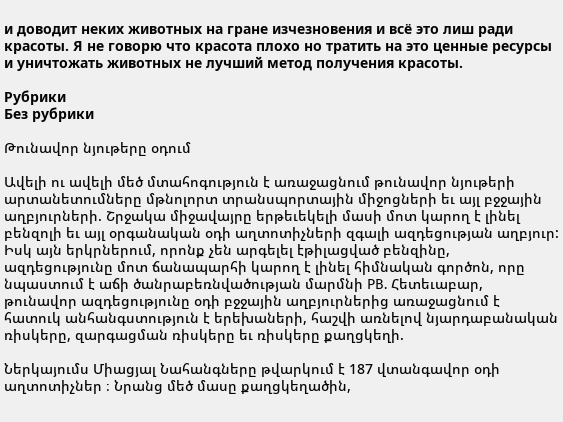и доводит неких животных на гране изчезновения и всё это лиш ради красоты. Я не говорю что красота плохо но тратить на это ценные ресурсы и уничтожать животных не лучший метод получения красоты.

Рубрики
Без рубрики

Թունավոր նյութերը օդում

Ավելի ու ավելի մեծ մտահոգություն է առաջացնում թունավոր նյութերի արտանետումները մթնոլորտ տրանսպորտային միջոցների եւ այլ բջջային աղբյուրների. Շրջակա միջավայրը երթեւեկելի մասի մոտ կարող է լինել բենզոլի եւ այլ օրգանական օդի աղտոտիչների զգալի ազդեցության աղբյուր: Իսկ այն երկրներում, որոնք չեն արգելել էթիլացված բենզինը, ազդեցությունը մոտ ճանապարհի կարող է լինել հիմնական գործոն, որը նպաստում է աճի ծանրաբեռնվածության մարմնի PB. Հետեւաբար, թունավոր ազդեցությունը օդի բջջային աղբյուրներից առաջացնում է հատուկ անհանգստություն է երեխաների, հաշվի առնելով նյարդաբանական ռիսկերը, զարգացման ռիսկերը եւ ռիսկերը քաղցկեղի.

Ներկայումս Միացյալ Նահանգները թվարկում է 187 վտանգավոր օդի աղտոտիչներ ։ Նրանց մեծ մասը քաղցկեղածին,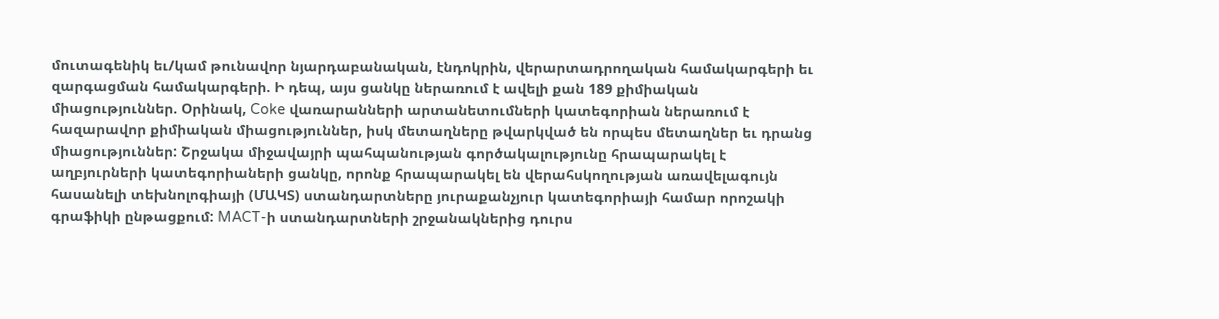մուտագենիկ եւ/կամ թունավոր նյարդաբանական, էնդոկրին, վերարտադրողական համակարգերի եւ զարգացման համակարգերի. Ի դեպ, այս ցանկը ներառում է ավելի քան 189 քիմիական միացություններ. Օրինակ, Coke վառարանների արտանետումների կատեգորիան ներառում է հազարավոր քիմիական միացություններ, իսկ մետաղները թվարկված են որպես մետաղներ եւ դրանց միացություններ: Շրջակա միջավայրի պահպանության գործակալությունը հրապարակել է աղբյուրների կատեգորիաների ցանկը, որոնք հրապարակել են վերահսկողության առավելագույն հասանելի տեխնոլոգիայի (ՄԱԿՏ) ստանդարտները յուրաքանչյուր կատեգորիայի համար որոշակի գրաֆիկի ընթացքում: MACT-ի ստանդարտների շրջանակներից դուրս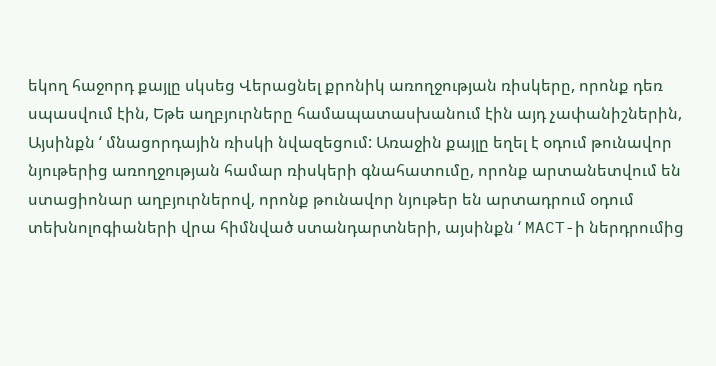եկող հաջորդ քայլը սկսեց Վերացնել քրոնիկ առողջության ռիսկերը, որոնք դեռ սպասվում էին, Եթե աղբյուրները համապատասխանում էին այդ չափանիշներին, Այսինքն ‘ մնացորդային ռիսկի նվազեցում: Առաջին քայլը եղել է օդում թունավոր նյութերից առողջության համար ռիսկերի գնահատումը, որոնք արտանետվում են ստացիոնար աղբյուրներով, որոնք թունավոր նյութեր են արտադրում օդում տեխնոլոգիաների վրա հիմնված ստանդարտների, այսինքն ‘ MACT-ի ներդրումից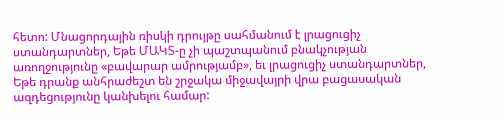հետո: Մնացորդային ռիսկի դրույթը սահմանում է լրացուցիչ ստանդարտներ, Եթե ՄԱԿՏ-ը չի պաշտպանում բնակչության առողջությունը «բավարար ամրությամբ», եւ լրացուցիչ ստանդարտներ, Եթե դրանք անհրաժեշտ են շրջակա միջավայրի վրա բացասական ազդեցությունը կանխելու համար: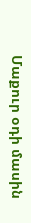Մաքուր օդի մասին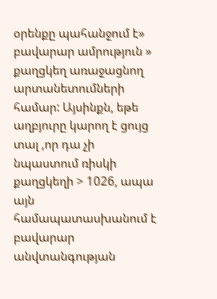օրենքը պահանջում է» բավարար ամրություն » քաղցկեղ առաջացնող արտանետումների համար: Այսինքն, եթե աղբյուրը կարող է ցույց տալ ,որ դա չի նպաստում ռիսկի քաղցկեղի > 1026, ապա այն համապատասխանում է բավարար անվտանգության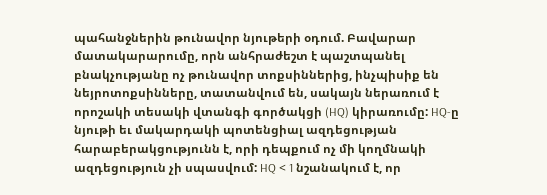պահանջներին թունավոր նյութերի օդում. Բավարար մատակարարումը, որն անհրաժեշտ է պաշտպանել բնակչությանը ոչ թունավոր տոքսիններից, ինչպիսիք են նեյրոտոքսինները, տատանվում են, սակայն ներառում է որոշակի տեսակի վտանգի գործակցի (HQ) կիրառումը: HQ-ը նյութի եւ մակարդակի պոտենցիալ ազդեցության հարաբերակցությունն է, որի դեպքում ոչ մի կողմնակի ազդեցություն չի սպասվում: HQ < 1 նշանակում է, որ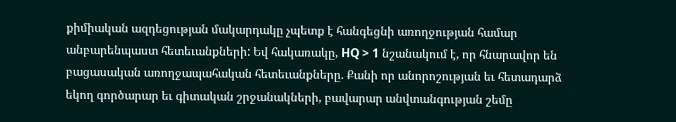քիմիական ազդեցության մակարդակը չպետք է հանգեցնի առողջության համար անբարենպաստ հետեւանքների: Եվ հակառակը, HQ > 1 նշանակում է, որ հնարավոր են բացասական առողջապահական հետեւանքները. Քանի որ անորոշության եւ հետադարձ եկող գործարար եւ գիտական շրջանակների, բավարար անվտանգության շեմը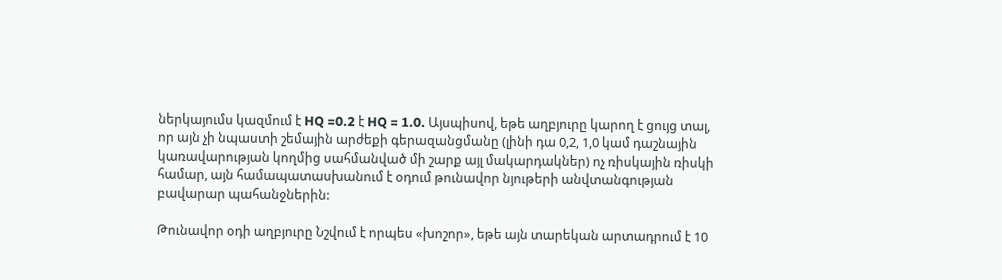ներկայումս կազմում է HQ =0.2 է HQ = 1.0. Այսպիսով, եթե աղբյուրը կարող է ցույց տալ, որ այն չի նպաստի շեմային արժեքի գերազանցմանը (լինի դա 0,2, 1,0 կամ դաշնային կառավարության կողմից սահմանված մի շարք այլ մակարդակներ) ոչ ռիսկային ռիսկի համար, այն համապատասխանում է օդում թունավոր նյութերի անվտանգության բավարար պահանջներին:

Թունավոր օդի աղբյուրը Նշվում է որպես «խոշոր», եթե այն տարեկան արտադրում է 10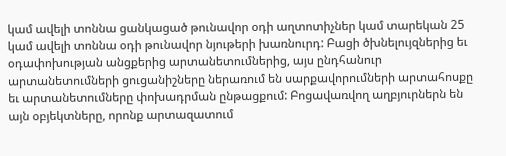կամ ավելի տոննա ցանկացած թունավոր օդի աղտոտիչներ կամ տարեկան 25 կամ ավելի տոննա օդի թունավոր նյութերի խառնուրդ: Բացի ծխնելույզներից եւ օդափոխության անցքերից արտանետումներից, այս ընդհանուր արտանետումների ցուցանիշները ներառում են սարքավորումների արտահոսքը եւ արտանետումները փոխադրման ընթացքում: Բոցավառվող աղբյուրներն են այն օբյեկտները, որոնք արտազատում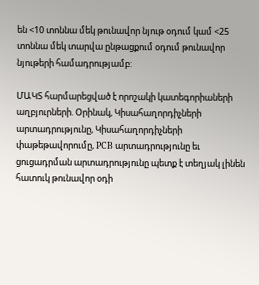են <10 տոննա մեկ թունավոր նյութ օդում կամ <25 տոննա մեկ տարվա ընթացքում օդում թունավոր նյութերի համադրությամբ:

ՄԱԿՏ հարմարեցված է որոշակի կատեգորիաների աղբյուրների. Օրինակ, Կիսահաղորդիչների արտադրությունը, Կիսահաղորդիչների փաթեթավորումը, PCB արտադրությունը եւ ցուցադրման արտադրությունը պետք է տեղյակ լինեն հատուկ թունավոր օդի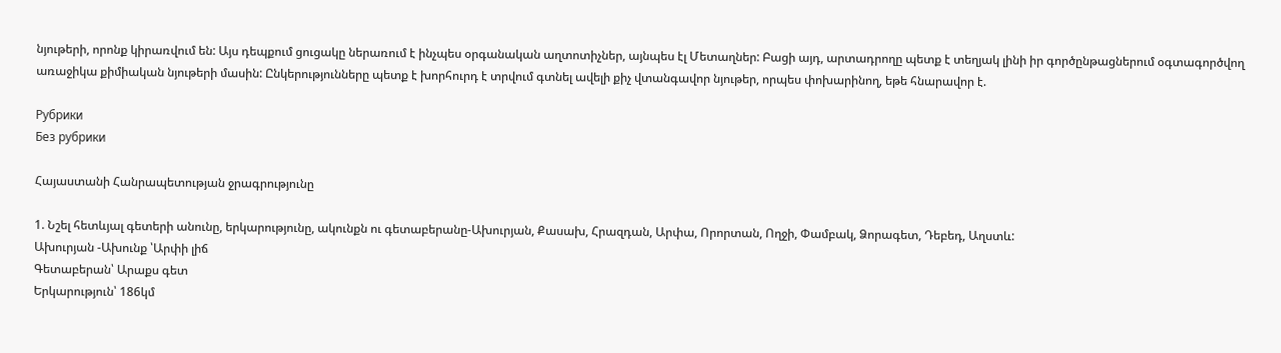նյութերի, որոնք կիրառվում են: Այս դեպքում ցուցակը ներառում է ինչպես օրգանական աղտոտիչներ, այնպես էլ Մետաղներ: Բացի այդ, արտադրողը պետք է տեղյակ լինի իր գործընթացներում օգտագործվող առաջիկա քիմիական նյութերի մասին: Ընկերությունները պետք է խորհուրդ է տրվում գտնել ավելի քիչ վտանգավոր նյութեր, որպես փոխարինող, եթե հնարավոր է.

Рубрики
Без рубрики

Հայաստանի Հանրապետության ջրագրությունը

1. Նշել հետևյալ գետերի անունը, երկարությունը, ակունքն ու գետաբերանը-Ախուրյան, Քասախ, Հրազդան, Արփա, Որորտան, Ողջի, Փամբակ, Ձորագետ, Դեբեդ, Աղստև:
Ախուրյան -Ախունք ՝Արփի լիճ
Գետաբերան՝ Արաքս գետ
Երկարություն՝ 186կմ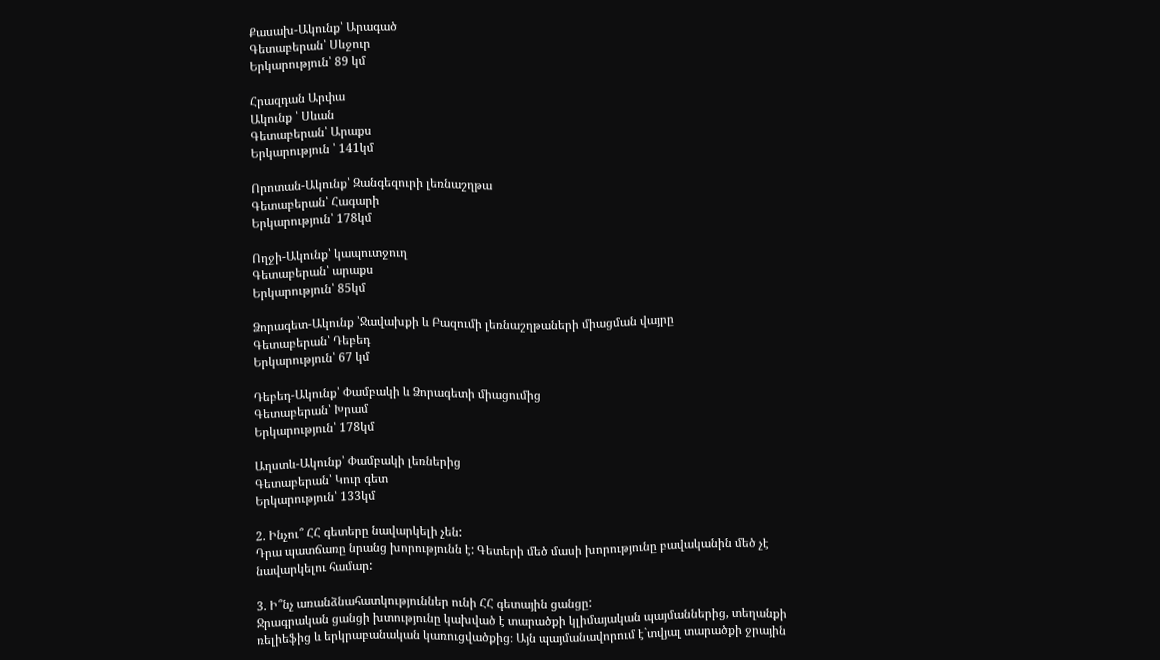Քասախ-Ակունք՝ Արագած
Գետաբերան՝ Սևջուր
Երկարություն՝ 89 կմ

Հրազդան Արփա
Ակունք ՝ Սևան
Գետաբերան՝ Արաքս
Երկարություն ՝ 141կմ

Որոտան-Ակունք՝ Զանգեզուրի լեռնաշղթա
Գետաբերան՝ Հագարի
Երկարություն՝ 178կմ

Ողջի-Ակունք՝ կապուտջուղ
Գետաբերան՝ արաքս
Երկարություն՝ 85կմ

Ձորագետ-Ակունք ՝Ջավախքի և Բազումի լեռնաշղթաների միացման վայրը
Գետաբերան՝ Դեբեդ
Երկարություն՝ 67 կմ

Դեբեդ-Ակունք՝ Փամբակի և Ձորագետի միացումից
Գետաբերան՝ Խրամ
Երկարություն՝ 178կմ

Աղստև-Ակունք՝ Փամբակի լեռներից
Գետաբերան՝ Կուր գետ
Երկարություն՝ 133կմ

2. Ինչու՞ ՀՀ գետերը նավարկելի չեն:
Դրա պատճառը նրանց խորությունն է: Գետերի մեծ մասի խորությունը բավականին մեծ չէ նավարկելու համար:

3. Ի՞նչ առանձնահատկություններ ունի ՀՀ գետային ցանցը:
Ջրագրական ցանցի խտությունը կախված է տարածքի կլիմայական պայմաններից, տեղանքի ռելիեֆից և երկրաբանական կառուցվածքից։ Այն պայմանավորում է`տվյալ տարածքի ջրային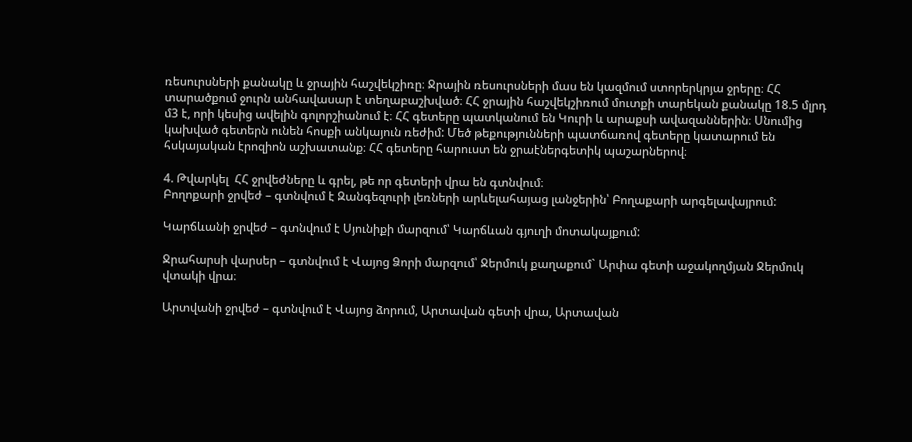ռեսուրսների քանակը և ջրային հաշվեկշիռը։ Ջրային ռեսուրսների մաս են կազմում ստորերկրյա ջրերը։ ՀՀ տարածքում ջուրն անհավասար է տեղաբաշխված։ ՀՀ ջրային հաշվեկշիռում մուտքի տարեկան քանակը 18.5 մլրդ մ3 է, որի կեսից ավելին գոլորշիանում է։ ՀՀ գետերը պատկանում են Կուրի և արաքսի ավազաններին։ Սնումից կախված գետերն ունեն հոսքի անկայուն ռեժիմ: Մեծ թեքությունների պատճառով գետերը կատարում են հսկայական էրոզիոն աշխատանք։ ՀՀ գետերը հարուստ են ջրաէներգետիկ պաշարներով։

4. Թվարկել  ՀՀ ջրվեժները և գրել, թե որ գետերի վրա են գտնվում։
Բողոքարի ջրվեժ – գտնվում է Զանգեզուրի լեռների արևելահայաց լանջերին՝ Բողաքարի արգելավայրում:

Կարճևանի ջրվեժ – գտնվում է Սյունիքի մարզում՝ Կարճևան գյուղի մոտակայքում:

Ջրահարսի վարսեր – գտնվում է Վայոց Ձորի մարզում՝ Ջերմուկ քաղաքում` Արփա գետի աջակողմյան Ջերմուկ վտակի վրա։

Արտվանի ջրվեժ – գտնվում է Վայոց ձորում, Արտավան գետի վրա, Արտավան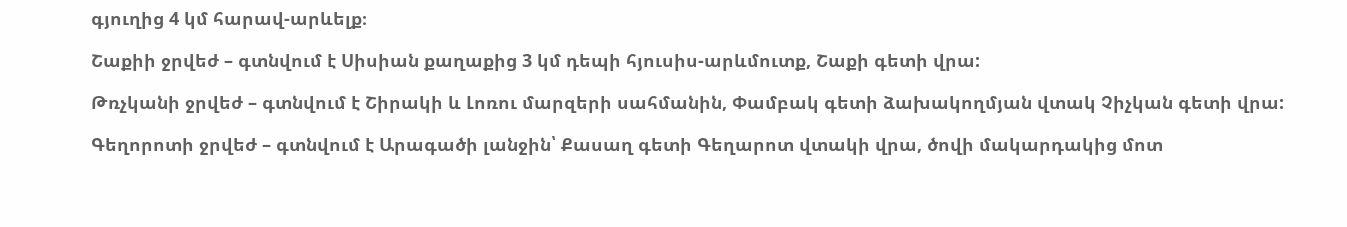գյուղից 4 կմ հարավ-արևելք։

Շաքիի ջրվեժ – գտնվում է Սիսիան քաղաքից 3 կմ դեպի հյուսիս-արևմուտք, Շաքի գետի վրա:

Թռչկանի ջրվեժ – գտնվում է Շիրակի և Լոռու մարզերի սահմանին, Փամբակ գետի ձախակողմյան վտակ Չիչկան գետի վրա:

Գեղորոտի ջրվեժ – գտնվում է Արագածի լանջին՝ Քասաղ գետի Գեղարոտ վտակի վրա, ծովի մակարդակից մոտ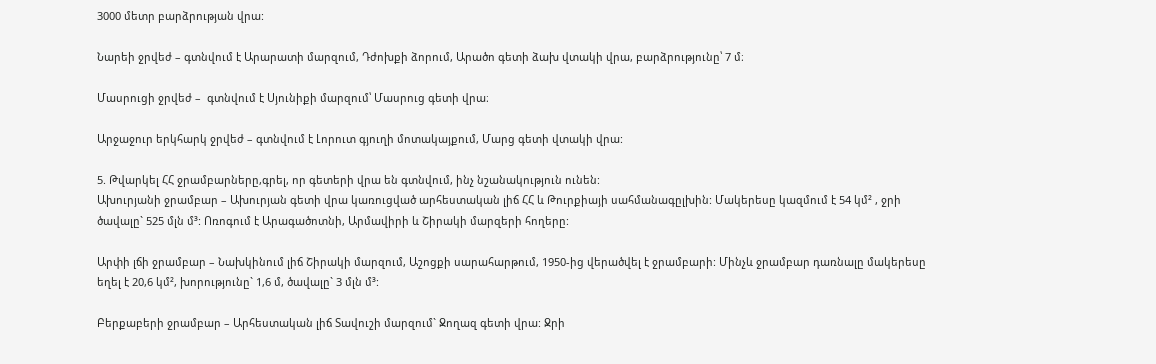3000 մետր բարձրության վրա:

Նարեի ջրվեժ – գտնվում է Արարատի մարզում, Դժոխքի ձորում, Արածո գետի ձախ վտակի վրա, բարձրությունը՝ 7 մ։

Մասրուցի ջրվեժ –  գտնվում է Սյունիքի մարզում՝ Մասրուց գետի վրա։

Արջաջուր երկհարկ ջրվեժ – գտնվում է Լորուտ գյուղի մոտակայքում, Մարց գետի վտակի վրա:

5. Թվարկել ՀՀ ջրամբարները,գրել, որ գետերի վրա են գտնվում, ինչ նշանակություն ունեն:
Ախուրյանի ջրամբար – Ախուրյան գետի վրա կառուցված արհեստական լիճ ՀՀ և Թուրքիայի սահմանագըլխին: Մակերեսը կազմում է 54 կմ² , ջրի ծավալը` 525 մլն մ³: Ոռոգում է Արագածոտնի, Արմավիրի և Շիրակի մարզերի հողերը:

Արփի լճի ջրամբար – Նախկինում լիճ Շիրակի մարզում, Աշոցքի սարահարթում, 1950-ից վերածվել է ջրամբարի: Մինչև ջրամբար դառնալը մակերեսը եղել է 20,6 կմ², խորությունը` 1,6 մ, ծավալը` 3 մլն մ³:

Բերքաբերի ջրամբար – Արհեստական լիճ Տավուշի մարզում` Ջողազ գետի վրա: Ջրի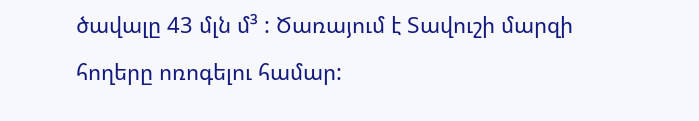ծավալը 43 մլն մ³ : Ծառայում է Տավուշի մարզի հողերը ոռոգելու համար: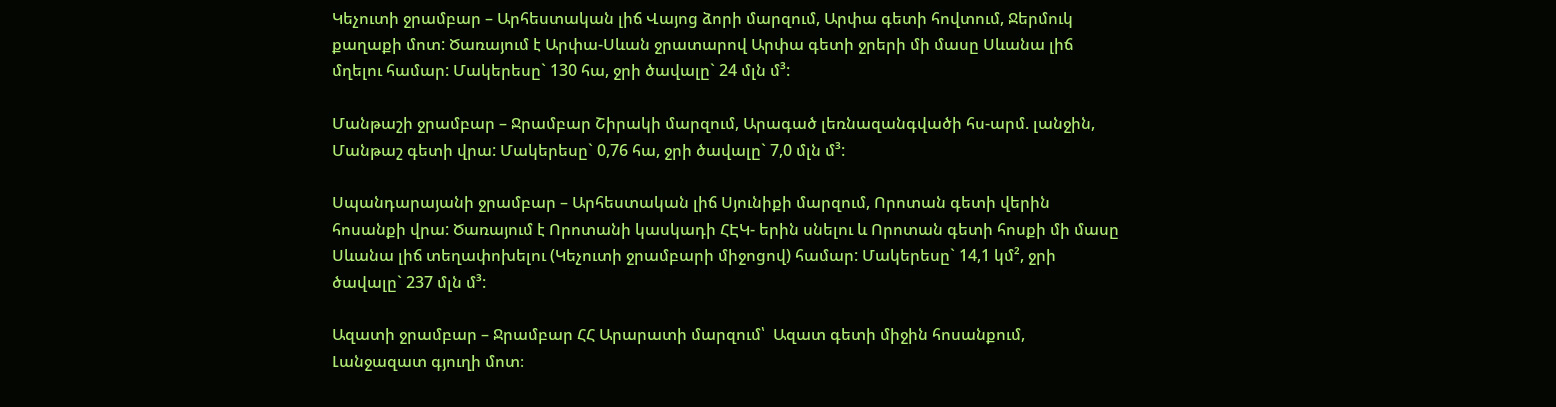Կեչուտի ջրամբար – Արհեստական լիճ Վայոց ձորի մարզում, Արփա գետի հովտում, Ջերմուկ քաղաքի մոտ: Ծառայում է Արփա-Սևան ջրատարով Արփա գետի ջրերի մի մասը Սևանա լիճ մղելու համար: Մակերեսը` 130 հա, ջրի ծավալը` 24 մլն մ³:

Մանթաշի ջրամբար – Ջրամբար Շիրակի մարզում, Արագած լեռնազանգվածի հս-արմ. լանջին, Մանթաշ գետի վրա: Մակերեսը` 0,76 հա, ջրի ծավալը` 7,0 մլն մ³:

Սպանդարայանի ջրամբար – Արհեստական լիճ Սյունիքի մարզում, Որոտան գետի վերին հոսանքի վրա: Ծառայում է Որոտանի կասկադի ՀԷԿ- երին սնելու և Որոտան գետի հոսքի մի մասը Սևանա լիճ տեղափոխելու (Կեչուտի ջրամբարի միջոցով) համար: Մակերեսը` 14,1 կմ², ջրի ծավալը` 237 մլն մ³:

Ազատի ջրամբար – Ջրամբար ՀՀ Արարատի մարզում՝  Ազատ գետի միջին հոսանքում, Լանջազատ գյուղի մոտ։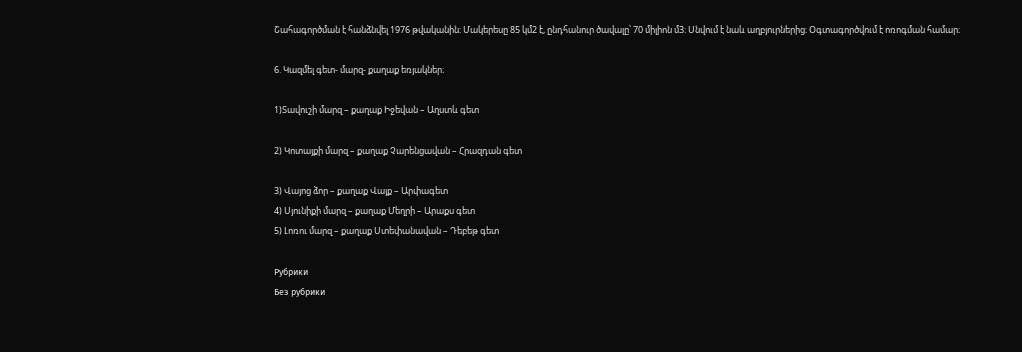Շահագործման է հանձնվել 1976 թվականին։ Մակերեսը 85 կմ2 է, ընդհանուր ծավալը՝ 70 միլիոն մ3։ Սնվում է նաև աղբյուրներից։ Օգտագործվում է ոռոգման համար։

6. Կազմել գետ- մարզ- քաղաք եռյակներ։

1)Տավուշի մարզ – քաղաք Իջեվան – Աղստև գետ

2) Կոտայքի մարզ – քաղաք Չարենցավան – Հրազդան գետ

3) Վայոց ձոր – քաղաք Վայք – Արփագետ
4) Սյունիքի մարզ – քաղաք Մեղրի – Արաքս գետ
5) Լոռու մարզ – քաղաք Ստեփանավան – Դեբեթ գետ

Рубрики
Без рубрики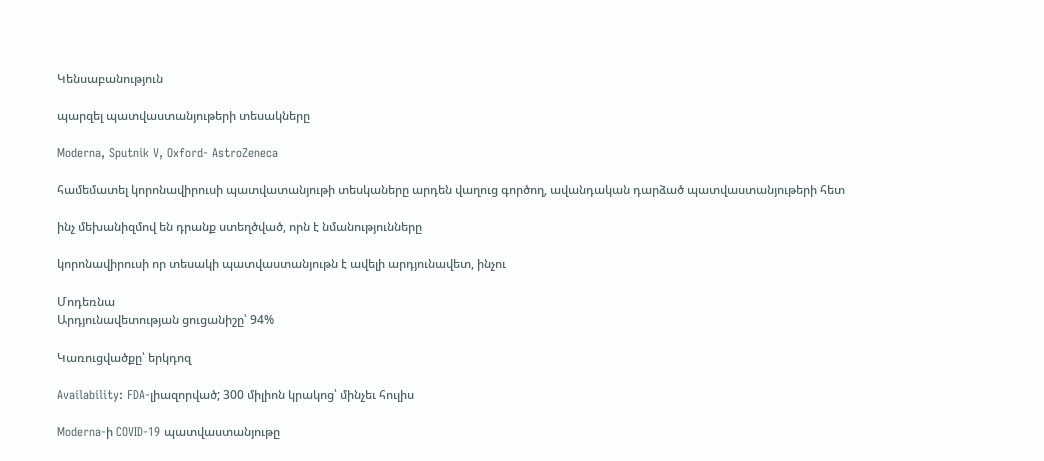Կենսաբանություն

պարզել պատվաստանյութերի տեսակները

Moderna, Sputnik V, Oxford- AstroZeneca

համեմատել կորոնավիրուսի պատվատանյութի տեսկաները արդեն վաղուց գործող, ավանդական դարձած պատվաստանյութերի հետ

ինչ մեխանիզմով են դրանք ստեղծված, որն է նմանությունները

կորոնավիրուսի որ տեսակի պատվաստանյութն է ավելի արդյունավետ, ինչու

Մոդեռնա
Արդյունավետության ցուցանիշը՝ 94%

Կառուցվածքը՝ երկդոզ

Availability: FDA-լիազորված; 300 միլիոն կրակոց՝ մինչեւ հուլիս

Moderna-ի COVID-19 պատվաստանյութը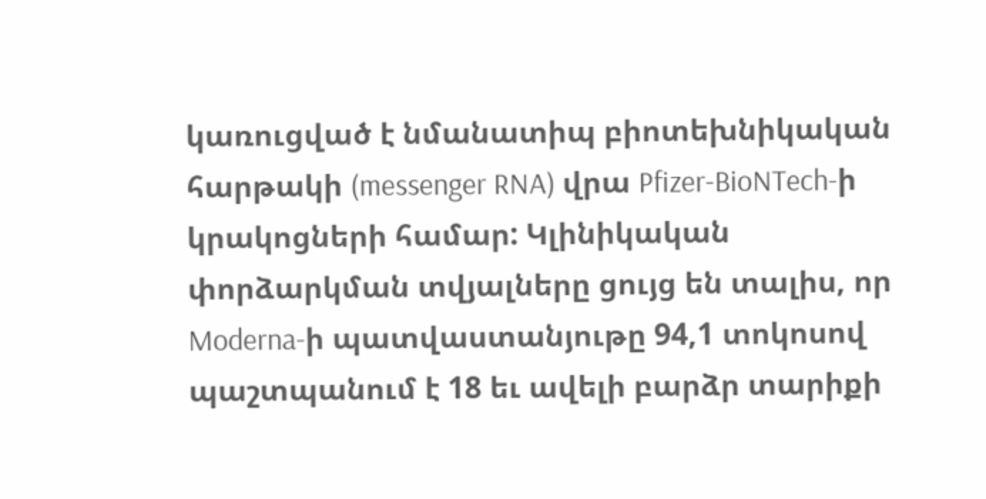կառուցված է նմանատիպ բիոտեխնիկական հարթակի (messenger RNA) վրա Pfizer-BioNTech-ի կրակոցների համար: Կլինիկական փորձարկման տվյալները ցույց են տալիս, որ Moderna-ի պատվաստանյութը 94,1 տոկոսով պաշտպանում է 18 եւ ավելի բարձր տարիքի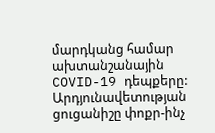մարդկանց համար ախտանշանային COVID-19 դեպքերը: Արդյունավետության ցուցանիշը փոքր-ինչ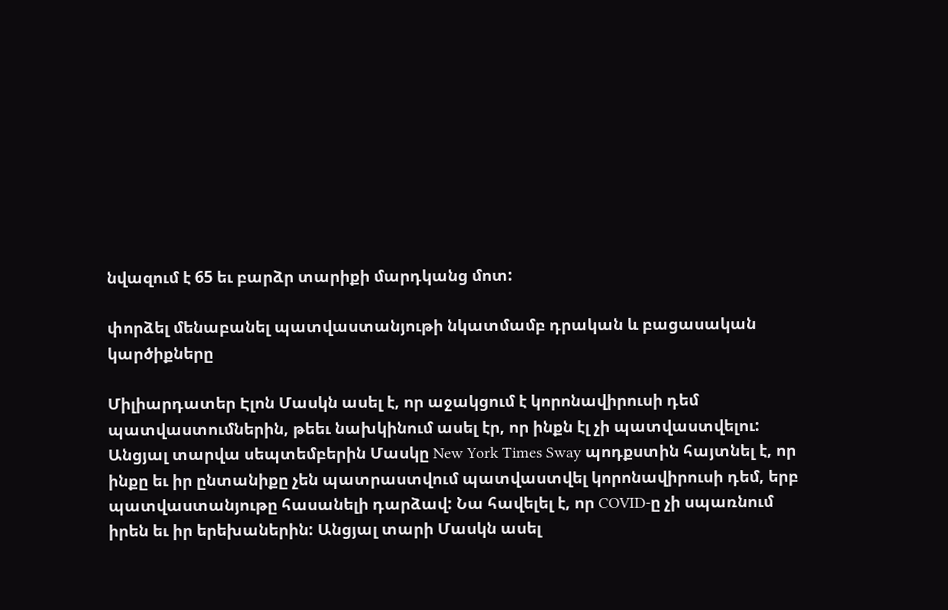նվազում է 65 եւ բարձր տարիքի մարդկանց մոտ:

փորձել մենաբանել պատվաստանյութի նկատմամբ դրական և բացասական կարծիքները

Միլիարդատեր Էլոն Մասկն ասել է, որ աջակցում է կորոնավիրուսի դեմ պատվաստումներին, թեեւ նախկինում ասել էր, որ ինքն էլ չի պատվաստվելու:
Անցյալ տարվա սեպտեմբերին Մասկը New York Times Sway պոդքստին հայտնել է, որ ինքը եւ իր ընտանիքը չեն պատրաստվում պատվաստվել կորոնավիրուսի դեմ, երբ պատվաստանյութը հասանելի դարձավ: Նա հավելել է, որ COVID-ը չի սպառնում իրեն եւ իր երեխաներին: Անցյալ տարի Մասկն ասել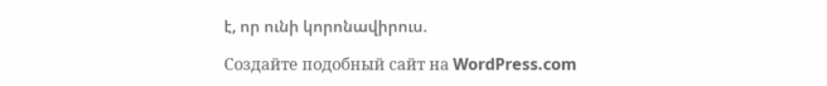է, որ ունի կորոնավիրուս.

Создайте подобный сайт на WordPress.com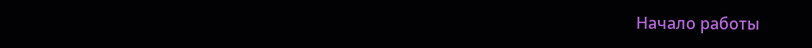Начало работы